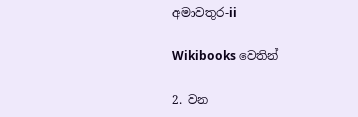අමාවතුර-ii

Wikibooks වෙතින්

2. වන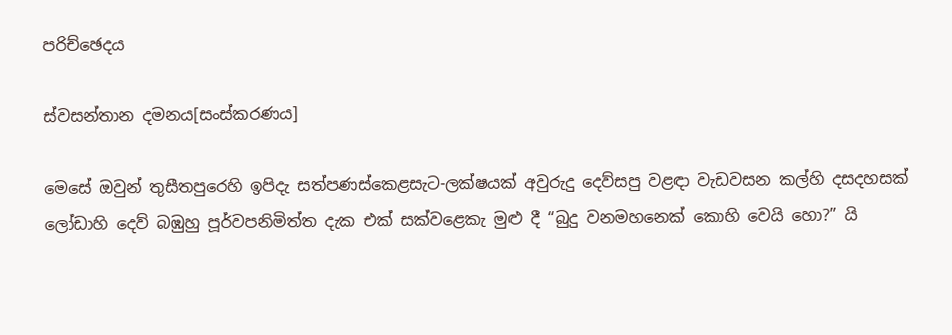පරිච්ඡෙදය

ස්වසන්තාන දමනය[සංස්කරණය]

මෙසේ ඔවුන් තුසීතපුරෙහි ඉපිදැ සත්පණස්කෙළසැට-ලක්ෂයක් අවුරුදු දෙව්සපු වළඳා වැඩවසන කල්හි දසදහසක් ලෝඩාහි දෙව් බඹුහු පූර්වපනිමිත්ත දැක එක් සක්වළෙකැ මුළු දී “බුදු වනමහනෙක් කොහි වෙයි හො?” යි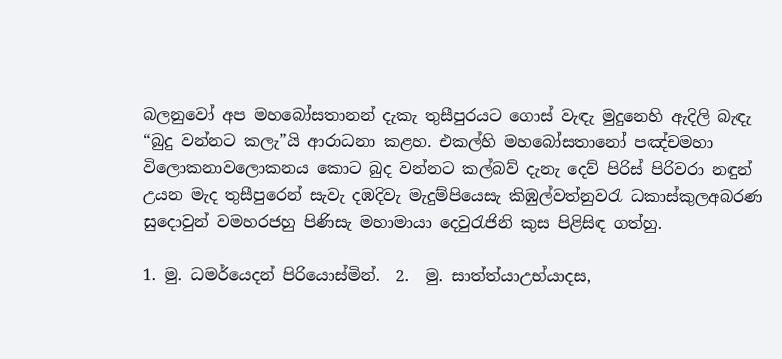බලනුවෝ අප මහබෝසතානන් දැකැ තුසීපුරයට ගොස් වැඳැ මුදුනෙහි ඇදිලි බැඳැ “බුදු වන්නට කලැ”යි ආරාධනා කළහ. එකල්හි මහබෝසතානෝ පඤ්චමහා විලොකනාවලොකනය කොට බුද වන්නට‍ කල්බව් දැනැ දෙව් පිරිස් පිරිවරා නඳුන් උයන මැද තුසීපුරෙන් සැවැ දඹදිවැ මැදුම්පියෙසැ කිඹුල්වත්නුවරැ ධකාස්කුලඅබරණ සුදොවුන් වමහරජහු පිණිසැ මහාමායා දෙවුරැජිනි කුස පිළිසිඳ ගත්හු.

1. මු. ධමර්යෙදන් පිරියොස්මින්.  2.  මු. සාත්ත්යාඋභ්යාදස,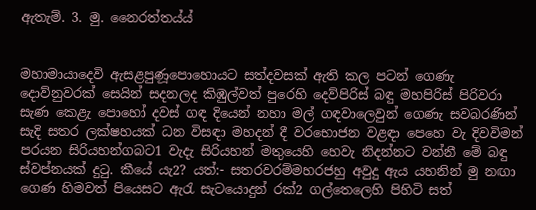ඇතැම්. 3. මු. නෛරත්තය්ය්


මහාමායාදෙවි ඇසළපුණූපොහොයට සත්දවසක් ඇති කල පටන් ගෙණැ දොව්නුවරක් සෙයින් සදනලද කිඹුල්වත් පුරෙහි දෙව්පිරිස් බඳු මහපිරිස් පිරිවරා සැණ කෙළැ පොහෝ දවස් ගඳ දියෙන් නහා මල් ගඳවාලෙවුන් ගෙණැ සවබරණින් සැදි සතර ලක්ෂහයක් ධන විසඳා මහදන් දී වරභොජන වළඳා පෙහෙ වැ දිවවිමන් පරයන සිරියහන්ගබට1 වැදැ සිරියහන් මතුයෙහි හෙවැ නිදන්නට වන්නී මේ බඳු ස්වප්නයක් දුටු. කීයේ යැ2? යත්:- සතරවරම්මහරජහු අවුදු ඇය යහනින් මු නඟා ගෙණ හිමවත් පියෙසට ඇරැ සැටයොදුන් රක්2 ගල්තෙලෙහි පිහිටි සත්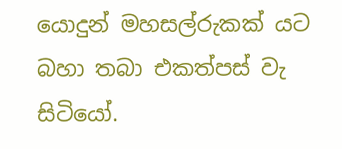යොදුන් මහසල්රුකක් යට බහා තබා එකත්පස් වැ සිටියෝ.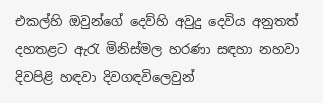එකල්හි ඔවුන්ගේ දෙව්හි අවුදු දෙවිය අනුතත් දහතළට ඇරැ මිනිස්මල හරණා සඳහා නහවා දිවපිළි හඳවා දිවගඳවිලෙවුන්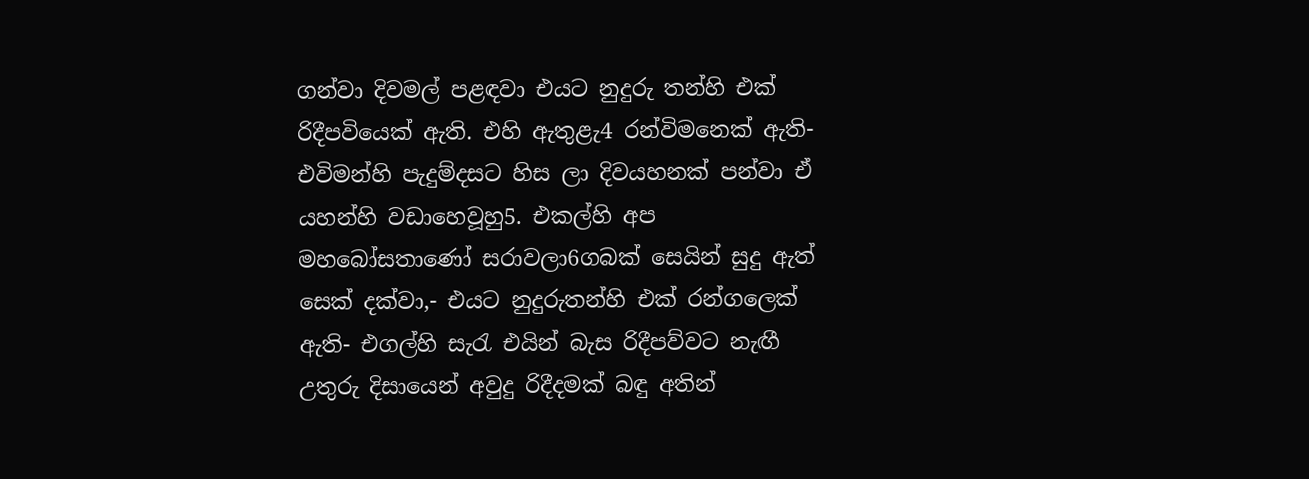ගන්වා දිවමල් පළඳවා එයට නුදුරු තන්හි එක් රිදීපවියෙක් ඇති. එහි ඇතුළැ4 රන්විමනෙක් ඇති-එවිමන්හි පැදුම්දසට හිස ලා දිවයහනක් පන්වා ඒ යහන්හි වඩාහෙවූහු5. එකල්හි අප මහබෝසතාණෝ සරාවලා6ගබක් සෙයින් සුදු ඇත් සෙක් දක්වා,- එයට නුදුරුතන්හි එක් රන්ගලෙක් ඇති- එගල්හි සැරැ එයින් බැස රිදීපව්වට නැඟී උතුරු දිසායෙන් අවුදු රිදීදමක් බඳු අතින්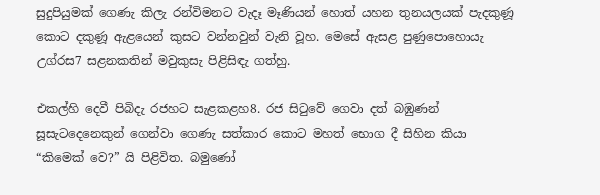සුදුපියුමක් ගෙණැ කිලැ රන්විමනට වැදෑ මෑණියන් හොත් යහන තුනයලයක් පැදකුණූ කොට දකුණූ ඇළයෙන් කුසට වන්නවුන් වැනි වූහ. මෙසේ ඇසළ පුණුපොහොයැ උග්රස7 සළනකතින් මවුකුසැ පිළිසිඳැ ගත්හු.

එකල්හි දෙවී පිබිදැ රජහට සැළකළහ8. රජ සිටුවේ ගෙවා දත් බඹුණන් සූසැටදෙනෙකුන් ගෙන්වා ගෙණැ සත්කාර කොට මහත් භොග දී සිහින කියා “කිමෙක් වෙ?” යි පිළිවිත. බමුණෝ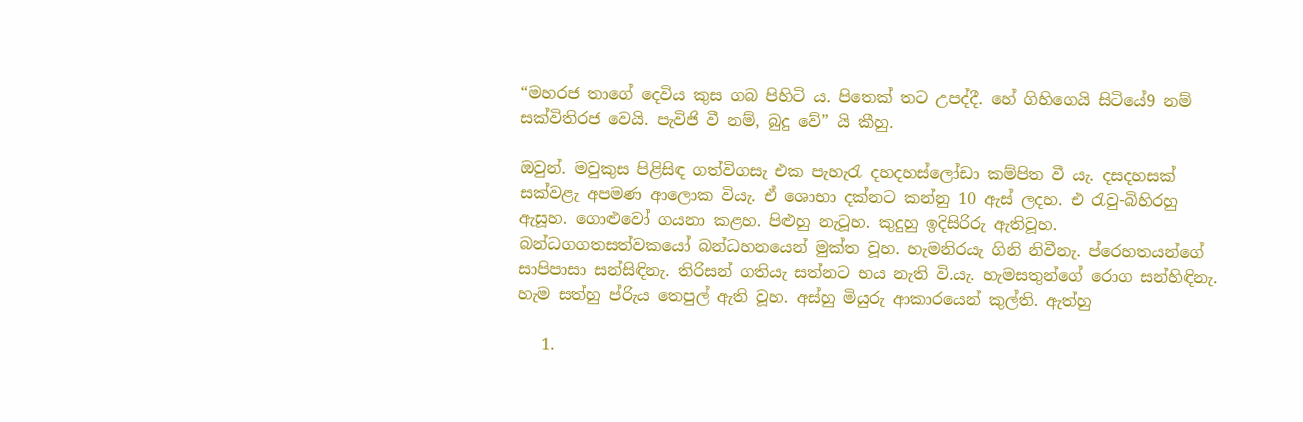“මහරජ තාගේ දෙවිය කුස ගබ පිහිටි ය. පිතෙක් තට උපද්දී. හේ ගිහිගෙයි සිටියේ9 නම් සක්විතිරජ වෙයි. පැවිජි වී නම්, බුදු වේ” යි කීහු.

ඔවුන්. මවුකුස පිළිසිඳ ගත්විගසැ එක පැහැරැ දහදහස්ලෝඩා කම්පිත වී යැ. දසදහසක් සක්වළැ අපමණ ආලොක වියැ. ඒ ශොභා දක්නට කන්නු 10 ඇස් ලදහ. එ රැවු-බිහිරහු ඇසූහ. ගොළුවෝ ගයනා කළහ. පිළුහු නැටූහ. කුදුහු ඉදිසිරිරු ඇතිවූහ. බන්ධගගතසත්වකයෝ බන්ධහනයෙන් මුක්ත වූහ. හැමනිරයැ ගිනි නිවීනැ. ප්රෙහතයන්ගේ සාපිපාසා සන්සිඳිනැ. තිරිසන් ගතියැ සත්නට භය නැති වි.යැ. හැමසතුන්ගේ රොග සන්හිඳිනැ. හැම සත්හු ප්රිැය තෙපුල් ඇති වූහ. අස්හු මියුරු ආකාරයෙන් කුල්ති. ඇත්හු

   1.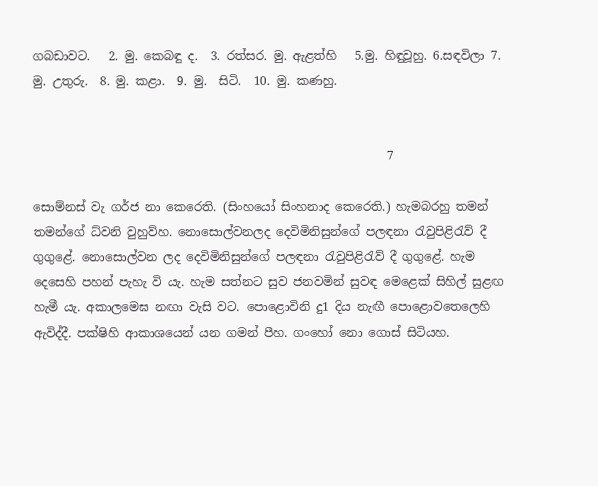ගබඩාවට.   2. මු. කෙබඳු ද.  3. රත්සර. මු. ඇළත්හි   5.මු. හිඳුවූහු. 6.සඳවිලා 7. මු. උතුරු.  8. මු. කළා.  9. මු.  සිටි.  10. මු. කණහු.


                                                           7

සොම්නස් වැ ගර්ජ නා කෙරෙති. (සිංහයෝ සිංහනාද කෙරෙති.) හැමබරහු තමන් තමන්ගේ ධ්වනි වුහුව්හ. නොසොල්වනලද දෙවිමිනිසුන්ගේ පලඳනා රැවුපිළිරැව් දී ගුගුළේ. නොසොල්වන ලද දෙවිමිනිසුන්ගේ පලඳනා රැවුපිළිරැව් දී ගුගුළේ. හැම දෙසෙහි පහන් පැහැ වි යැ. හැම සත්නට සුව ජනවමින් සුවඳ මෙළෙක් සිහිල් සුළඟ හැමී යැ. අකාලමෙඝ නඟා වැසි වට. පොළොවිනි දු1 දිය නැඟී පොළොවතෙලෙහි ඇවිද්දී. පක්ෂිහි ආකාශයෙන් යන ගමන් පීහ. ගංහෝ නො ගොස් සිටියහ.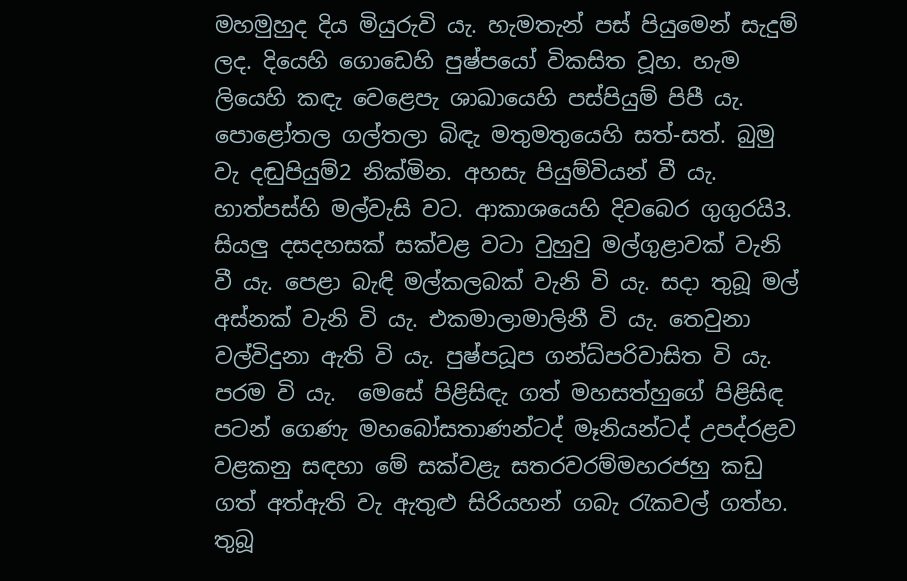මහමුහුද දිය මියුරුවි යැ. හැමතැන් පස් පියුමෙන් සැදුම් ලද. දියෙහි ගොඩෙහි පුෂ්පයෝ විකසිත වූහ. හැම ලියෙහි කඳැ වෙළෙපැ ශාඛායෙහි පස්පියුම් පිපී යැ. පොළෝතල ගල්තලා බිඳැ මතුමතුයෙහි සත්-සත්. බුමු වැ දඬුපියුම්2 නික්මින. අහසැ පියුම්වියන් වී යැ. හාත්පස්හි මල්වැසි වට. ආකාශයෙහි දිවබෙර ගුගුරයි3. සියලු දසදහසක් සක්වළ වටා වුහුවු මල්ගුළාවක් වැනි වී යැ. පෙ‍ළා බැඳි මල්කලබක් වැනි වි යැ. සදා තුබූ මල් අස්නක් වැනි වි යැ. එකමාලාමාලිනී වි යැ. තෙවුනා වල්විදුනා ඇති වි යැ. පුෂ්පධූප ගන්ධ්පරිවාසිත වි යැ. පරම වි යැ.  මෙසේ පිළිසිඳැ ගත් මහසත්හුගේ පිළිසිඳ පටන් ගෙණැ මහබෝසතාණන්ටද් මෑනියන්ටද් උපද්රළව වළකනු සඳහා මේ සක්වළැ සතරවරම්මහරජහු කඩු ගත් අත්ඇති වැ ඇතුළු සිරියහන් ගබැ රැකවල් ගත්හ. තුබූ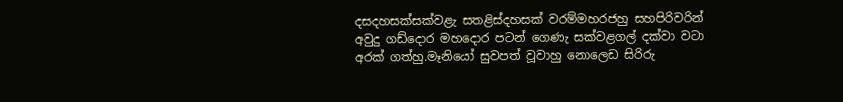දසදහසක්සක්වළැ සතළිස්දහසක් වරම්මහරජහු සහපිරිවරින් අවුදු ගඩ්දොර මහදොර පටන් ගෙණැ සක්වළගල් දක්වා වටා අරක් ගත්හු.මෑනියෝ සුවපත් වූවාහු නොලෙඩ සිරිරු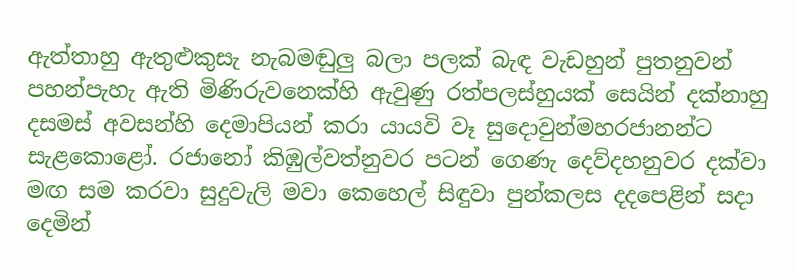ඇත්තාහු ඇතුළුකුසැ නැබමඬුලු බලා පලක් බැඳ වැඩහුන් පුතනුවන් පහන්පැහැ ඇති මිණිරුවනෙක්හි ඇවුණු රත්පලස්හුයක් සෙයින් දක්නාහු දසමස් අවසන්හි දෙමාපියන් කරා යායවි වෑ සුදොවුන්මහරජානන්ට සැළකොළෝ. රජානෝ කිඹුල්වත්නුවර පටන් ගෙණැ දෙව්දහනුවර දක්වා මඟ සම කරවා සුදුවැලි මවා කෙහෙල් සිඳුවා පුන්කලස දදපෙළින් සදා දෙමින්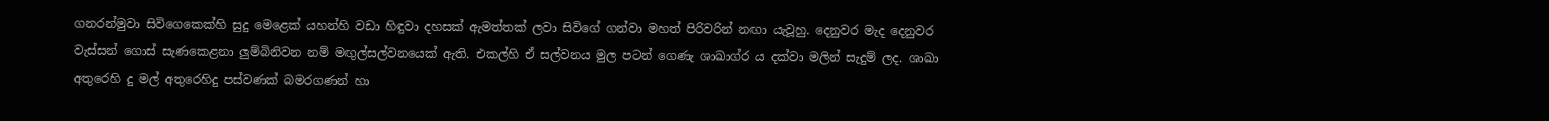ගනරන්මුවා සිවිගෙකෙක්හි සුදු මෙළෙක් යහන්හි වඩා හිඳුවා දහසක් ඇමත්තක් ලවා සිවිගේ ගන්වා මහත් පිරිවරින් නඟා යැවූහු. දෙනුවර මැද දෙනුවර වැස්සන් ගොස් සැණකෙළනා ලුම්බිනිවන නම් මඟුල්සල්වනයෙක් ඇති. එකල්හි ඒ සල්වනය මුල ප‍ටන් ගෙණැ ශා‍ඛාග්ර ය දක්වා මලින් සැදුම් ලද. ශාඛා අතුරෙහි දු මල් අතුරෙහිදු පස්වණක් බමරගණන් හා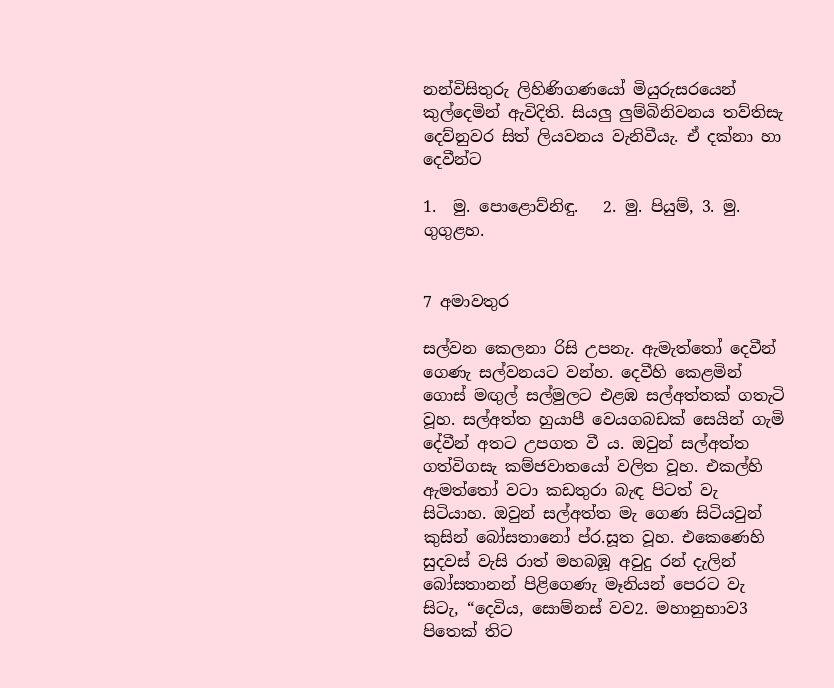නන්විසිතුරු ලිහිණිගණයෝ මියුරුසරයෙන් කුල්දෙමින් ඇවිදිති. සියලු ලුම්බිනිවනය තව්තිසැ දෙව්නුවර සිත් ලියවනය වැනිවීයැ. ඒ දක්න‍ා හා දෙවීන්ට

1.  මු. පොළොව්නිඳු.   2. මු. පියුම්, 3. මු.  ගුගුළහ.


7 අමාවතුර

සල්වන කෙලනා රිසි උපනැ. ඇමැත්තෝ දෙවීන් ගෙණැ සල්වනයට වන්හ. දෙවීහි කෙළමින් ගොස් මඟුල් සල්මුලට එළඹ සල්අත්තක් ගතැටි වූහ. සල්අත්ත හුයාපී‍ වෙයගබඩක් සෙයින් ගැමි දේවීන් අතට උපගත වී ය. ඔවුන් සල්අත්ත ගත්විගසැ කම්ජවාතයෝ වලිත වූහ. එකල්හි ඇමත්තෝ වටා කඩතුරා බැඳ පිටත් වැ සිටියාහ. ඔවුන් සල්අත්ත මැ ගෙණ සිටියවුන් කුසින් බෝසතානෝ ප්ර.සූත වූහ. එකෙණෙහි සුදවස් වැසි රාත් මහබඹූ අවුදු රන් දැලින් බෝසතානන් පිළිගෙණැ මෑනියන් පෙරට වැ සිටැ, “දෙවිය, සොම්නස් වව2. මහානුභාව3 පිතෙක් තිට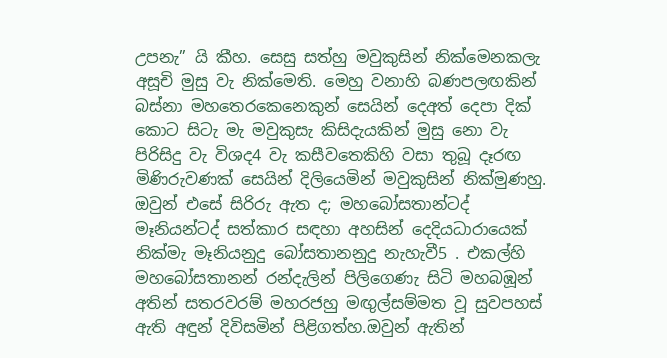උපනැ” යි කීහ. සෙසු සත්හු මවුකුසින් නික්මෙනකලැ අසූචි මුසු වැ නික්මෙති. මෙහු වනාහි බණපලඟකින් බස්නා මහතෙරකෙනෙකුන් සෙයින් දෙඅත් දෙපා දික් කොට සිටැ මැ මවුකුසැ කිසිදැයකින් මුසු නො වැ පිරිසිදු වැ විශද4 වැ කසීවතෙකිහි වසා තුබූ දෑරඟ මිණිරුවණක් සෙයින් දිලියෙමින් මවුකුසින් නික්මුණහු. ඔවුන් එසේ සිරිරු ඇත ද; මහබෝසතාන්ටද් මෑනියන්ටද් සත්කාර සඳහා අහසින් දෙදියධාරායෙක් නික්මැ මෑනියනුදු බෝසතානනුදු නැහැවී5 . එකල්හි මහබෝසතානන් රන්දැලින් පිලිගෙණැ සිටි මහබඹූන් අතින් සතරවරම් මහරජහු මඟුල්සම්මත වූ සුවපහස් ඇති අඳුන් දිවිසමින් පිළිගත්හ.ඔවුන් ඇතින්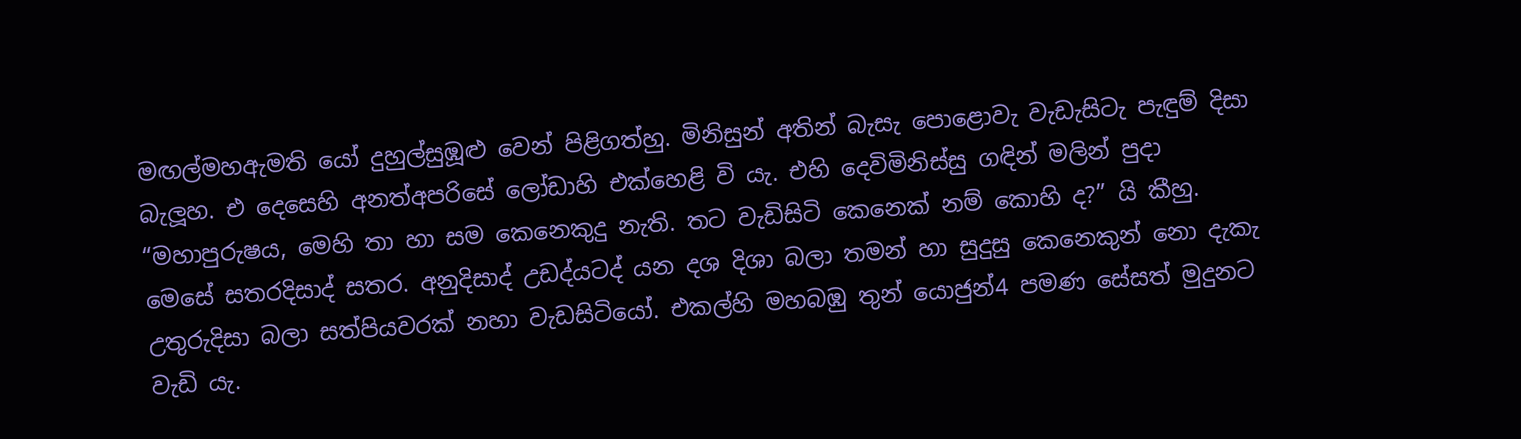මඟල්මහඇමති යෝ දුහුල්සුඹූළු වෙන් පිළිගත්හු. මිනිසුන් අතින් බැසැ පොළොවැ වැඩැසිටැ පැඳුම් දිසා බැලූහ. එ දෙසෙහි අනත්අපරිසේ ලෝඩාහි එක්හෙළි වි යැ. එහි දෙවිමිනිස්සු ගඳින් මලින් පුදා “මහාපුරුෂය, මෙහි තා හා සම කෙනෙකුදු නැති. තට වැඩිසිටි කෙනෙක් නම් කොහි ද?” යි කීහු. මෙසේ සතරදිසාද් සතර. අනුදිසාද් උඩද්යටද් යන දශ දිශා බලා තමන් හා සුදුසු ‍‍කෙනෙකුන් නො දැකැ උතුරුදිසා බලා සත්පියවරක් නහා වැඩසිටියෝ. එකල්හි මහබඹු තුන් යොජුන්4 පමණ සේසත් මුදුනට වැඩි යැ.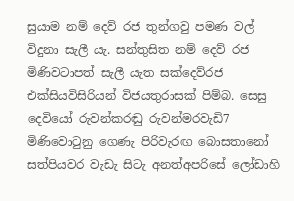සුයාම නම් දෙව් රජ තුන්ගවු පමණ වල් විදුනා සැලී යැ. සන්තුසිත නම් දෙව් රජ මිණිවටාපත් සැලී යැත සක්දෙව්රජ එක්සියවිසිරියන් විජයතුරාසක් පිම්බ. සෙසු දෙවියෝ රුවන්කරඬු රුවන්මරවැඩි7 මිණිවොටුනු ගෙණැ පිරිවැරඟ බොසතානෝ සත්පියවර වැඩැ සිටැ අනත්අපරිසේ ලෝඩාහි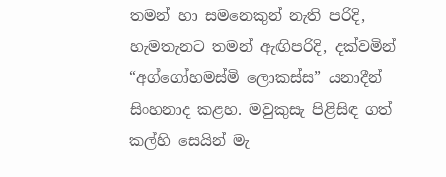තමන් හා සමනෙකුන් නැති පරිදි, හැමතැනට තමන් ඇඟිපරිදි, දක්වමින් “අග්ගෝහමස්මි ලොකස්ස” යනාදීන් සිංහනා‍ද කළහ. මවුකුසැ පිළිසිඳ ගත් කල්හි සෙයින් මැ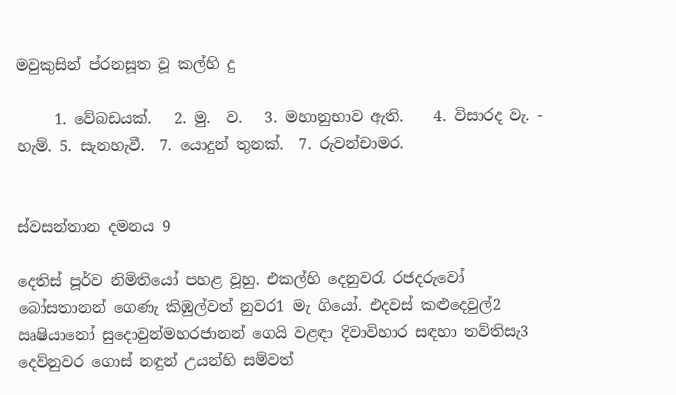මවුකුසින් ප්රනසූත වූ කල්හි දු

     1. වේබඩයක්.   2. මු.  ව.   3. මහානුභාව ඇති.    4. විසාරද වැ. - හැම්. 5. සැනහැවී.  7. යොදුන් තුනක්.  7. රුවන්චාමර.


ස්වසන්තාන දමනය 9

දෙතිස් පූර්ව නිමිතියෝ පහළ වූහු. එකල්හි දෙනුවරැ රජදරුවෝ බෝසතානන් ගෙණැ කිඹුල්වත් නුවර1 මැ ගියෝ. එදවස් කළුදෙවුල්2 ඍෂියානෝ සුදොවුන්මහරජානන් ගෙයි වළඳා දිවාවිහාර සඳහා තව්තිසැ3 දෙව්නුවර ගොස් නඳුන් උයන්හි සම්වත්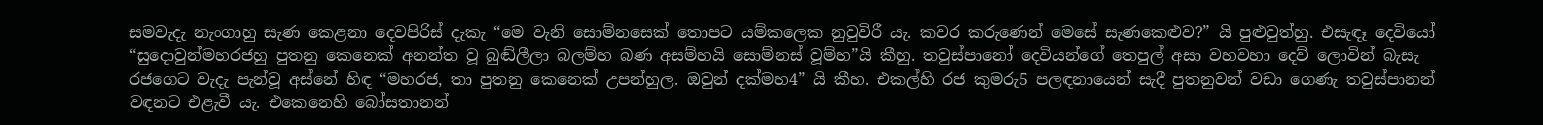සමවැදැ නැංගාහු සැණ කෙළනා දෙවපිරිස් දැකැ “මෙ වැනි සොම්නසෙක් තොපට යම්කලෙක නුවුවිරී යැ. කවර කරුණෙන් මෙසේ සැණකෙළුව?” යි පුළුවුත්හු. එසැඳෑ දෙවියෝ “සුදොවුන්මහරජහු පුතනු කෙනෙක් අනන්ත වූ බුඬ්ලීලා බලම්හ බණ අසම්හයි සොම්නස් වූම්හ”යි කීහු. තවුස්පා‍නෝ දෙවියන්ගේ තෙපුල් අසා වහවහා දෙව් ලොවින් බැසැ රජගෙට වැදැ පැන්වූ අස්නේ හිඳ “මහරජ, තා පුතනු කෙනෙක් උපන්හුල. ඔවුන් දක්මහ4” යි කීහ. එකල්හි රජ කුමරු5 පලඳනායෙන් සැදී පුතනුවන් වඩා ගෙණැ තවුස්පානන් වඳනට එළැවී යැ. එකෙනෙහි බෝසතානන්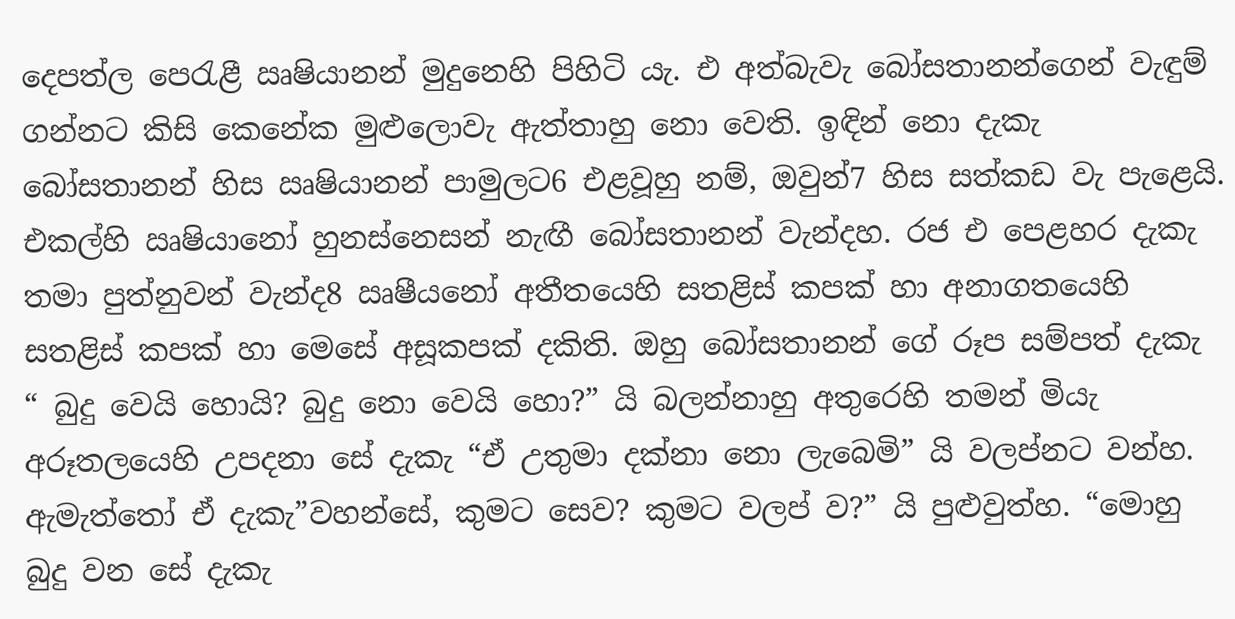දෙපත්ල පෙරැළී ඍෂියානන් මුදුනෙහි පිහිටි යැ. එ අත්බැවැ බෝසතානන්ගෙන් වැඳුම් ගන්නට කිසි කෙනේක මුළුලොවැ ඇත්තාහු නො වෙති. ඉඳින් නො දැකැ බෝසතානන් හිස ඍෂියානන් පාමුලට6 එළවූහු නම්, ඔවුන්7 හිස සත්කඩ වැ පැළෙයි. එකල්හි ඍෂියානෝ හුනස්නෙසන් නැඟී බෝසත‍ානන් වැන්දහ. රජ එ පෙළහර දැකැ තමා පුත්නුවන් වැන්ද8 ඍෂීයනෝ අතීතයෙහි සතළිස් කපක් හා‍ අනාගතයෙහි සතළිස් කපක් හා‍ මෙසේ අසූකපක් දකිති. ඔහු බෝසතානන් ගේ රූප සම්පත් දැකැ “ බුදු වෙයි හොයි? බුදු නො වෙයි හො?” යි බලන්නාහු අතුරෙහි තමන් මියැ අරූතලයෙහි උපදනා සේ දැකැ “ඒ උතුමා දක්නා නො ලැබෙමි” යි වලප්නට වන්හ. ඇමැත්තෝ ඒ දැකැ”වහන්සේ, කුමට සෙව? කුමට වලප් ව?” යි පුළුවුත්හ. “මොහු බුදු වන සේ දැකැ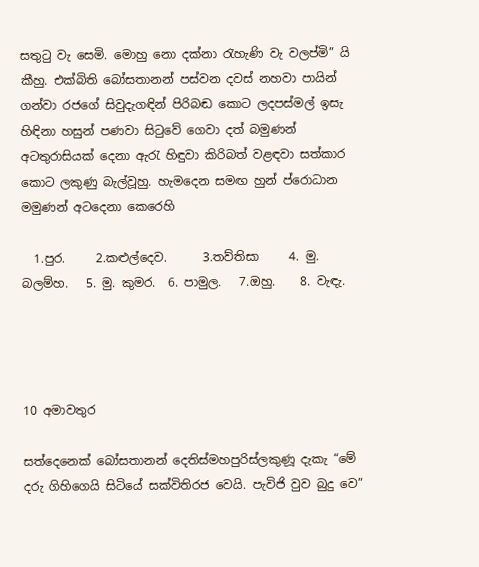සතුටු වැ සෙමි. මොහු නො දක්නා රැහැණි වැ වලප්මි” යි කීහු. එක්බිති බෝසතානන් පස්වන දවස් නහවා පායින් ගන්වා රජගේ සිවුදැගඳින් පිරිබඬ කොට ලදපස්මල් ඉසැ හිඳිනා හසුන් පණවා සිටුවේ ගෙවා දත් බමුණන් අටතුරාසියක් දෙනා ඇරැ හිඳුවා කිරිබත් වළඳවා සත්කාර කොට ලකුණු බැල්වූහු. හැමදෙන සමඟ හුන් ප්රොධාන මමුණන් අටදෙනා ‍කෙරෙහි

  1.පුර.     2.කළුල්දෙව.      3.තව්තිසා     4. මු. බලම්හ.   5. මු. කුමර.  6. පාමුල.   7.ඔහු.    8. වැඳැ.




10 අමා‍වතුර

සත්දෙනෙක් බෝසතානන් දෙතිස්මහපුරිස්ලකුණූ දැකැ “මේ දරු ගිහිගෙයි සිටියේ සක්විතිරජ වෙයි. පැවිජි වුව බුදු වෙ”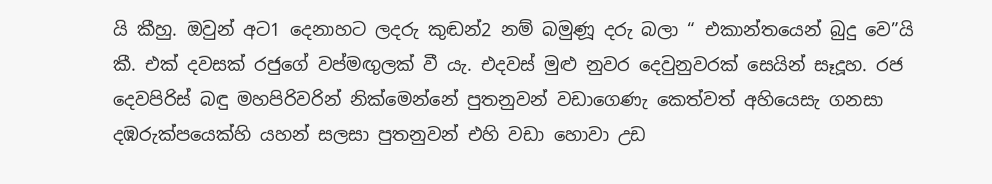යි කීහු. ඔවුන් අට1 දෙනාහට ලදරු කුඬන්2 නම් බමුණූ දරු බලා “ එකාන්තයෙන් බුදු වෙ”යි කී. එක් දවසක් රජුගේ වප්මඟුලක් වී යැ. එදවස් මුළු නුවර දෙවුනුවරක් සෙයින් සෑදූහ. රජ දෙවපිරිස් බඳු මහපිරිවරින් නික්මෙන්නේ පුතනුවන් වඩාගෙණැ කෙත්වත් අහියෙසැ ගනසා දඹරුක්පයෙක්හි යහන් සලසා පුතනුවන් එහි වඩා හොවා උඩ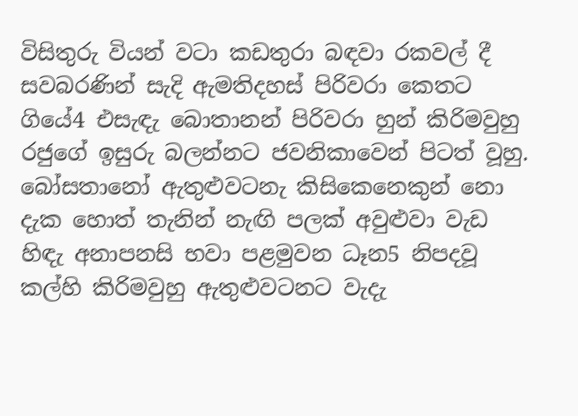විසිතුරු වියන් වටා කඩතුරා බඳවා රකවල් දී සවබරණින් සැදි ඇමතිදහස් පිරිවරා කෙත‍ට ගියේ4 එසැඳැ බො‍තානන් පිරිවරා හුන් කිරිමවුහු රජුගේ ඉසුරු බලන්නට ජවනිකාවෙන් පිටත් වූහු. බෝසතානෝ ඇතුළුවටනැ කිසිකෙනෙකුන් නො දැක හොත් තැනින් නැඟි පලක් අවුළුවා වැඩ හිඳැ අනාපනසි භවා පළමුවන ධෑන5 නිපදවූ කල්හි කිරිමවුහු ඇතුළුවටනට වැදැ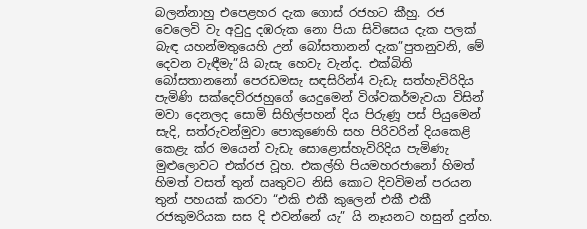බලන්නාහු එපෙළහර දැක ගොස් රජහට කීහු. රජ‍ වෙලෙවි වැ අවුදු දඹරුක නො පියා සිවිසෙය දැක පලක් බැඳ යහන්මතුයෙහි උන් බෝසතානන් දැක”පුතනුවනි, මේ දෙවන වැඳීමැ”යි බැසැ හෙවැ වැන්ද. එක්බිති බෝසතානනෝ පෙරඩමසැ සඳසිරින්4 වැඩැ සත්හැවිරිදිය පැමිණි සක්දෙව්රජහුගේ යෙදුමෙන් විශ්වකර්මැවයා විසින් මවා දෙනලද සොමි සිහිල්පහන් දිය පිරුණූ පස් පියුමෙන් සැදි, සත්රුවන්මුවා පොකුණෙහි සහ පිරිවරින් දියකෙළි කෙළැ ක්ර මයෙන් වැඩැ සොළොස්හැවිරිදිය පැමිණැ මුළුලොවට එක්රජ වූහ. එකල්හි පියමහරජානෝ හිමත් හිමත් වසත් තුන් ඍතුවට නිසි කොට දිවවිමන් පරයන තුන් පහයක් කරවා “එකි එකී කුලෙන් එකී එකී රජකුමරියක සස දි එවන්නේ යැ” යි නෑයනට‍ හසුන් දුන්හ.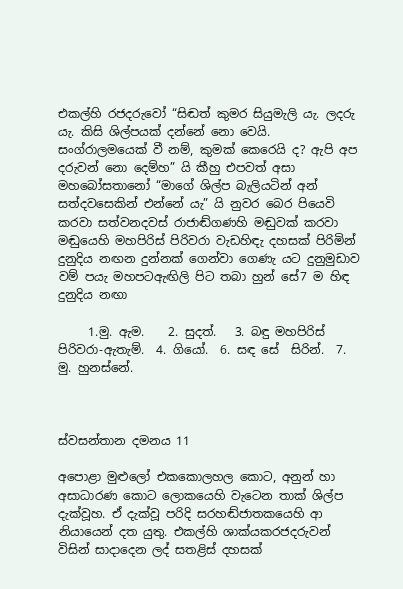එකල්හි රජදරුවෝ “සිඬත් කුමර සියුමැලි යැ. ලදරු යැ. කිසි ශිල්පයක් දන්නේ නො වෙයි. සංග්රාලමයෙක් වී නම්, කුමක් කෙරෙයි ද? ඇපි අප දරුවන් නො දෙම්හ” යි කීහු එපවත් අසා මහබෝසතානෝ “මාගේ ශිල්ප බැලියටින් අන් සත්දවසෙකින් එන්නේ යැ” යි නුවර බෙර පියෙවි කරවා සත්වනදවස් රාජාඬ්ගණ‍හි මඬුවක් කරවා මඬුයෙහි මහපිරිස් පිරිවරා වැඩහිඳැ දහසක් පිරිමින් දුනුදිය නඟන දුන්නක් ගෙන්වා ගෙණැ යට දුනුමුඩාව වම් පයැ මහපටඇඟිලි පිට තබා හුන් සේ7 ම හිඳ දුනුදිය නඟා

     1.මු. ඇම.    2. සුදත්.   3. බඳු මහපිරිස්  පිරිවරා-ඇතැම්.  4. ගියෝ.  6. සඳ සේ  සිරින්.  7. මු. හුනස්නේ.



ස්වසන්තා‍න දමනය 11

අපොළා මුළුලෝ එකකොලහල කොට, අනුන් හා අසාධාරණ කොට ලොකයෙහි වැටෙන තාක් ශිල්ප දැක්වූහ. ඒ දැක්වූ පරිදි සරහඬ්ජාතකයෙහි ආ නියායෙන් දත යුතු. එකල්හි ශාක්යකරජදරුවන් විසින් සාදාදෙන ලද් සතළිස් දහසක්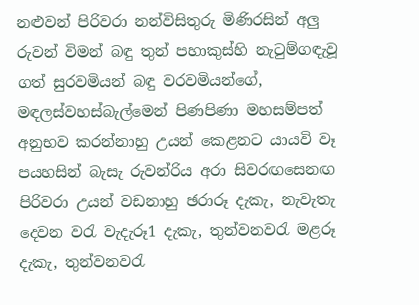නළුවන් පිරිවරා නන්විසිතුරු මිණිරසින් අලු රුවන් විමන් බඳු තුන් පහාකුස්හි නැටුම්ගඳැවූ ගත් සුරවමියන් බඳු වරවමියන්ගේ, මඳලස්වහස්බැල්මෙන් පිණපිණා මහසම්පත් අනුභව කරන්නාහු උයන් කෙළනට යායවි වෑ පයහසින් බැසැ රුවන්රිය අරා සිවරඟසෙනඟ පිරිවරා උයන් වඩනාහු ඡරාරූ දැකැ, නැවැතැ දෙවන වරැ වැදැරූ1 දැකැ, තුන්වනවරැ මළරූ දැකැ, තුන්වනවරැ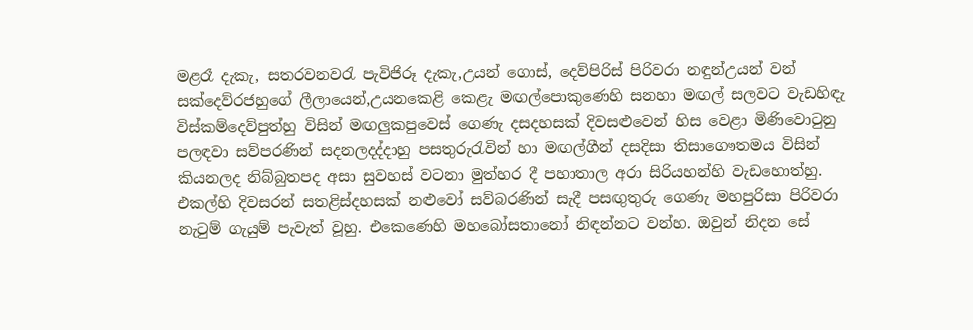මළරෑ දැකැ, සතරවනවරැ පැවිජිරූ දැකැ,උයන් ගොස්, දෙව්පිරිස් පිරිවරා නඳුන්උයන් වන් සක්දෙව්රජහුගේ ලීලායෙන්,උයනකෙළි කෙළැ මඟල්පොකුණෙහි සනහා මඟල් සලවට වැඩහිඳැ විස්කම්දෙව්පුත්හු විසින් මඟලුකපුවෙස් ගෙණැ දසදහසක් දිවසළුවෙන් හිස වෙළා මිණිවොටුනු පලඳවා සව්පරණින් සදනලදද්දාහු පසතුරුරැවින් හා මඟල්ගීන් දසදිසා තිසාගෞතමය විසින් කියනලද නිබ්බුතපද අසා සුවහස් වටනා මුත්හර දී පහාතාල අරා සිරියහන්හි වැඩහොත්හු. එකල්හි දිවසරන් සතළිස්දහසක් නළුවෝ සව්බරණින් සැදී පසඟුතුරු ගෙණැ මහපුරිසා පිරිවරා නැටුම් ගැයුම් පැවැත් වූහු. එකෙණෙහි මහබෝසතා‍නෝ නිඳන්නට වන්හ. ඔවුන් නිදන සේ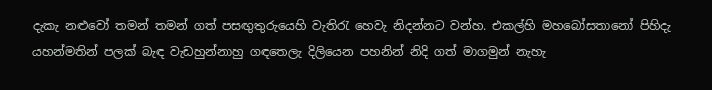දැකැ නළුවෝ තමන් තමන් ගත් පසඟුතුරුයෙහි වැතිරැ හෙවැ නිදන්නට වන්හ. එකල්හි මහබෝසතානෝ පිහිදැ යහන්මතින් පලක් බැඳ වැඩහුන්නාහු ගඳතෙලැ දිලියෙන පහනින් නිදි ගත් මාගමුන් නැහැ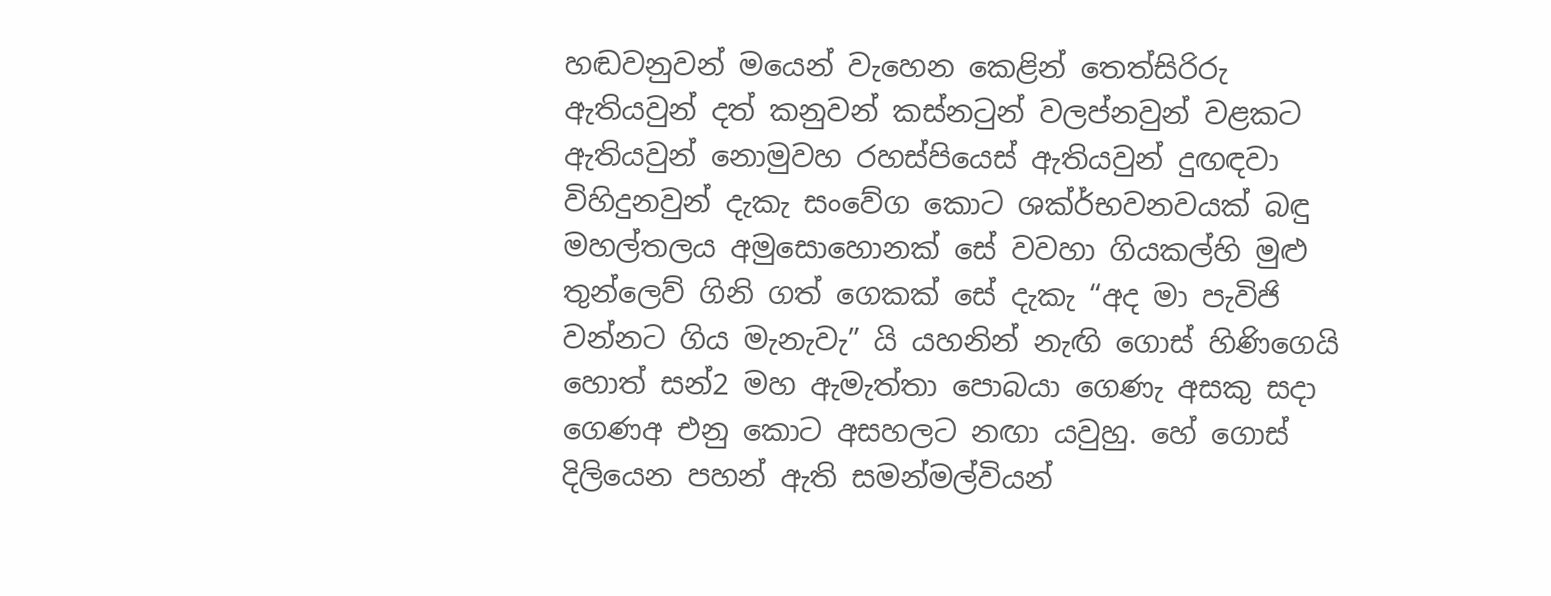හඬවනුවන් මයෙන් වැහෙන කෙළින් තෙත්සිරිරු ඇතියවුන් දත් කනුවන් කස්නටුන් වලප්නවුන් වළකට ඇතියවුන් නොමුවහ රහස්පියෙස් ඇතියවුන් දුඟඳවා විහිදුනවුන් දැකැ සංවේග කොට ශක්ර්භවනවයක් බඳු මහල්තලය අමුසොහොනක් සේ වවහා ගියකල්හි මුළු තුන්ලෙව් ගිනි ගත් ගෙකක් සේ දැකැ “අද මා පැවිජි වන්නට ගිය මැනැවැ” යි යහනින් නැඟි ගොස් හිණිගෙයි හොත් සන්2 මහ ඇමැත්තා පෙ‍ාබයා ගෙණැ අසකු සදා ගෙණඅ එනු කොට අසහලට නඟා යවුහු. හේ ගොස් දිලියෙන පහන් ඇති සමන්මල්වියන්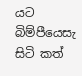යට බිම්පීයෙසැ සිටි කත්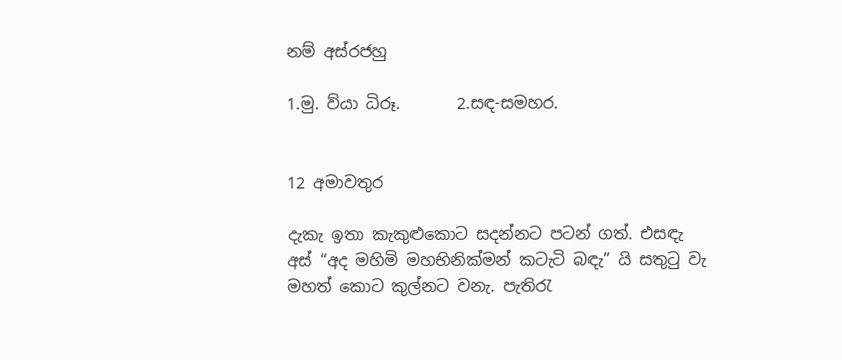නම් අස්රජහු

1.මු. ව්යා ධිරූ.       2.සඳ-සමහර.


12 අමාවතුර

දැකැ ඉතා කැකුළුකොට සදන්නට පටන් ගත්. එසඳැ අස් “අද මහිමි මහභිනික්මන් කටැටි බඳැ” යි සතුටු වැ මහත් කොට කුල්නට වනැ. පැතිරැ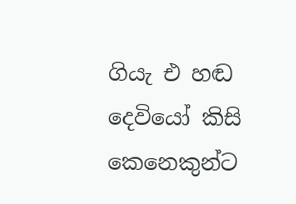ගියැ එ හඬ දෙවියෝ කිසි කෙනෙකුන්ට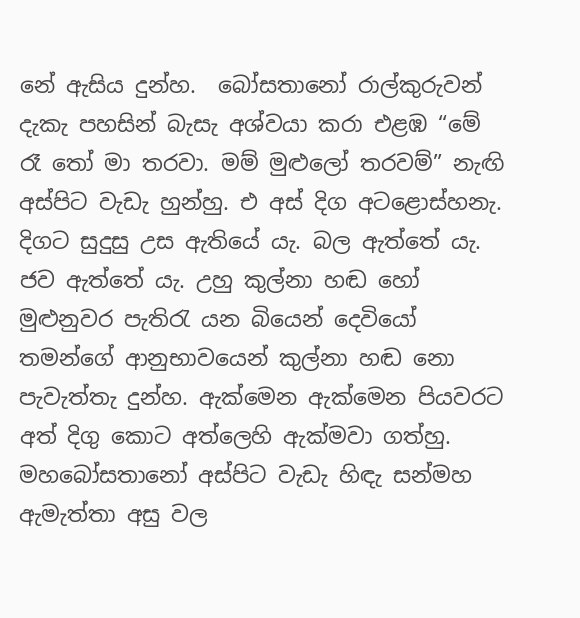නේ ඇසිය දුන්හ.  බෝසතා‍නෝ රාල්කුරුවන් දැකැ පහසින් බැසැ අශ්වයා කරා එළඹ “මේ රෑ තෝ මා තරවා. මම් මුළුලෝ තරවම්” නැඟි අස්පිට වැඩැ හුන්හු. එ අස් දිග අට‍ළොස්හනැ. දිගට සුදුසු උස ඇතියේ යැ. බල ඇත්තේ යැ. ජව ඇත්තේ යැ. උහු කුල්නා හඬ හෝ මුළුනුවර පැතිරැ යන බියෙන් දෙවියෝ තමන්ගේ ආනුභාවයෙන් කුල්න‍ා හඬ නො පැවැත්තැ දුන්හ. ඇක්මෙන ඇක්මෙන පියවරට අත් දිගු කොට අත්ලෙහි ඇක්මවා ගත්හු. මහබෝසතානෝ අස්පිට වැඩැ හිඳැ සන්මහ ඇමැත්තා අසු වල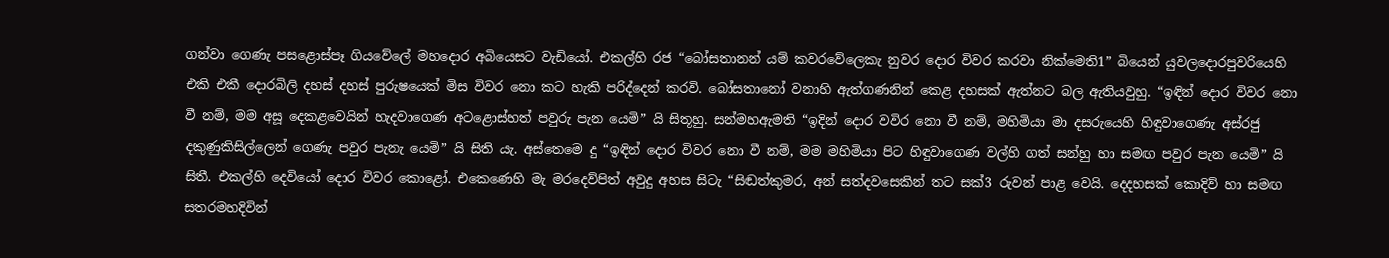ගන්වා ‍ගෙණැ පසළොස්පෑ ගියවේලේ මහදොර අබියෙසට වැඩියෝ. එකල්හි රජ “බෝසතානන් යම් කවරවේ‍ලෙකැ නුවර දොර විවර කරවා නික්මෙති1” බියෙන් යුවලදොරපුවරියෙහි එකි එකී දොරබිලි දහස් දහස් පුරුෂයෙක් මිස විවර නො ක‍ට හැකි පරිද්දෙන් කරවි. බෝසතානෝ වනාහි ඇත්ගණනින් කෙළ දහසක් ඇත්නට බල ඇතියවුහු. “ඉඳින් දොර විවර නො වී නම්, මම අසූ දෙ‍කළවෙයින් හැදවාගෙණ අටළොස්හත් පවුරු පැන යෙමි” යි සිතූහු. සන්මහඇමති “ඉදින් දොර වවිර නො වී නම්, මහිමියා මා දසරුයෙහි හිඳුවාගෙණැ අස්රජු දකුණුකිසිල්ලෙන් ගෙණැ පවුර පැනැ යෙමි” යි සිති යැ. අස්තෙමෙ දු “ඉඳින් දොර විවර නො වී නම්, මම මහිමියා පිට හිඳුවාගෙණ වල්හි ගත් සන්හු හා සමඟ පවුර පැන යෙමි” යි සිතී. එකල්හි දෙවියෝ දොර විවර කොළෝ. එකෙ‍ණෙහි මැ මරදෙව්පිත් අවුදු අහස සිටැ “සිඬත්කුමර, අන් සත්දවසෙකින් තට සක්3 රුවන් පාළ වෙයි. දෙදහසක් කොදිව් හා සමඟ සතරමහදිවින්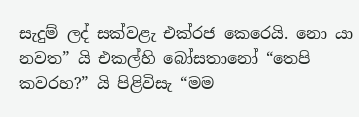සැදුම් ලද් සක්වළැ එක්රජ කෙරෙයි. නො යා නවත” යි එකල්හි බෝසත‍ානෝ “තෙපි කවරහ?” යි පිළිවිසැ “මම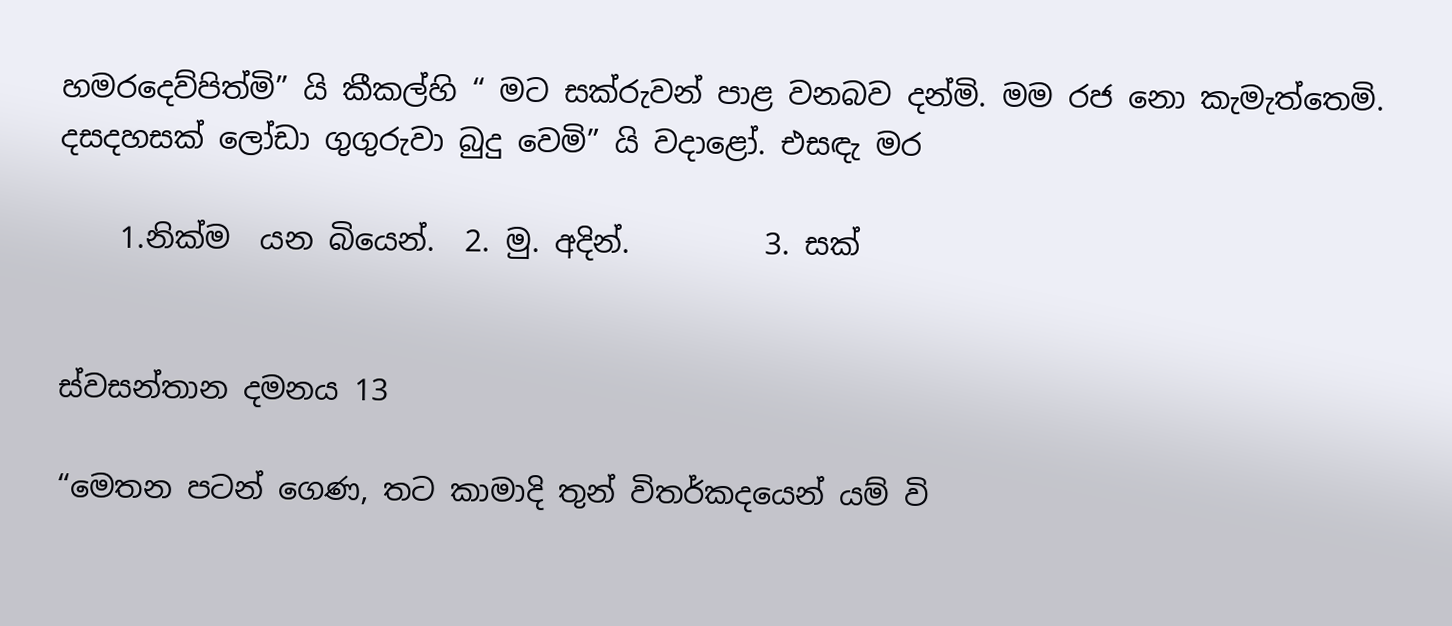හමරදෙව්පිත්මි” යි කීකල්හි “ මට සක්රුවන් පාළ වනබව දන්මි. මම රජ නො කැමැත්තෙමි. දසදහසක් ලෝඩා ගුගුරුවා බුදු වෙමි” යි වදාළෝ. එසඳැ මර

    1.නික්ම  යන බියෙන්.  2. මු. අදින්.         3. සක්


ස්වසන්තාන දමනය 13

“මෙතන පටන් ගෙණ, තට කාමාදි තුන් විතර්කදයෙන් යම් වි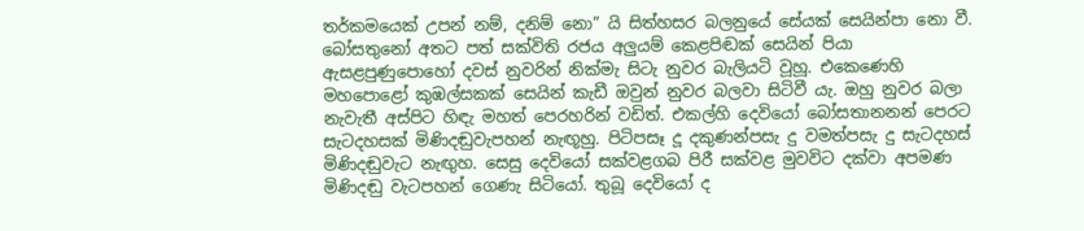තර්කමයෙක් උපන් නම්, දනිම් නො” යි සිත්හසර බලනුයේ සේයක් සෙයින්පා නො වී. බෝසතුනෝ අතට පත් සක්විති රජය අලුයම් කෙළපිඬක් සෙයින් පියා ඇසළපුණුපොහෝ දවස් නුවරින් නික්මැ සිටැ නුවර බැලියටි වූහූ. එකෙණෙහි මහපොළෝ කුඹල්සකක් සෙයින් කැඩී ඔවුන් නුවර බලවා සිටිවී යැ. ඔහු නුවර බලා නැවැතී අස්පිට හිඳැ මහත් පෙරහරින් වඩිත්. එකල්හි දෙවියෝ බෝසතානනන් පෙරට සැටදහසක් මිණිදඬුවැපහන් නැඟූහු. පිටිපසෑ දූ දකුණන්පසැ දු වමත්පසැ දු සැටදහස් මිණිදඬුවැට නැඟුහ. සෙසු දෙවියෝ සක්වළගබ පිරී සක්වළ මුවවිට දක්වා අපමණ මිණිදඬු වැටපහන් ගෙණැ සිටියෝ. තුබූ දෙවියෝ ද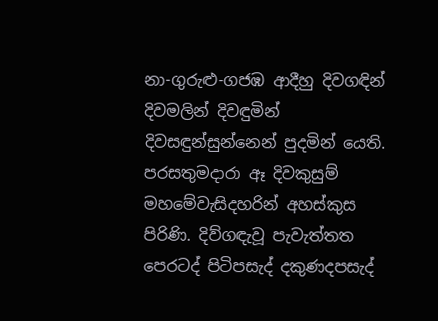නා-ගුරුළු-ගජඹ ආදීහු දිවගඳින් දිවමලින් දිවඳුමින් දිවසඳුන්සුන්නෙන් පුදමින් යෙති. පරසතුමදාරා ඈ දිවකුසුම් මහමේවැසිදහරින් අහස්කුස පිරිණි. දිව්ගඳැවූ පැවැත්තත පෙරටද් පිටිපසැද් දකුණදපසැද්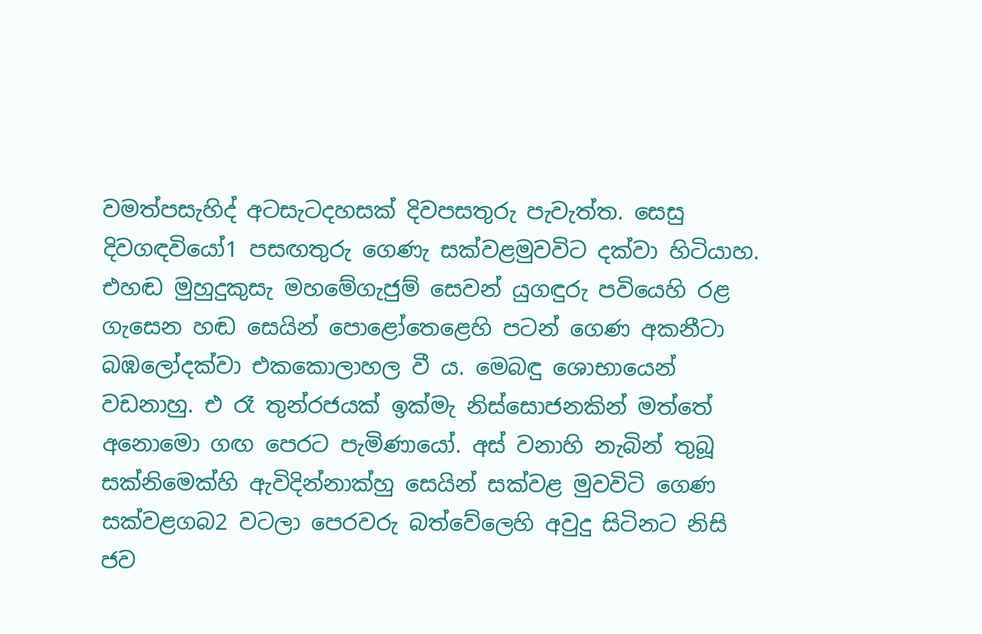වමත්පසැහිද් අටසැටදහසක් දිවපසතුරු පැවැත්ත. සෙසු දිවගඳවියෝ1 පසඟතුරු ගෙණැ සක්වළමුවවිට දක්වා හිටියාහ. එහඬ මුහුදුකුසැ මහමේගැජුම් සෙවන් යුගඳුරු පවියෙහි රළ ගැසෙන හඬ සෙයින් පොළෝතෙළෙහි පටන් ගෙණ අකනීටා බඹලෝදක්වා එකකොලාහල වී ය. මෙබඳු ශොභායෙන් වඩනා‍හු. එ රෑ තුන්රජයක් ඉක්මැ නිස්සොජනකින් මත්තේ අනොම‍ො ගඟ පෙරට පැමිණායෝ. අස් වනාහි නැබින් තුබූ සක්නිමෙක්හි ඇවිදින්නාක්හු සෙයින් සක්වළ මුවවිටි ගෙණ සක්වළගබ2 වටලා පෙරවරු බත්වේලෙහි අවුදු සිටිනට නිසි ජව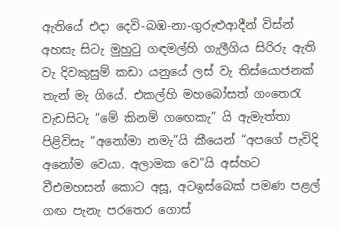ඇතියේ එදා දෙවි-බඹ-නා-ගුරුළුආදීන් විස්න් අහසැ සිටැ මුහුටු ගඳමල්හි ගැලීගිය සිරිරු ඇති වැ දිවකුසුම් කඩා යනුයේ ලස් වැ තිස්යොජනක් තැන් මැ ගියේ. එකල්හි මහබෝසත් ගංතෙරැ වැඩසිටැ “මේ කිනම් ග‍ඟෙකැ” යි ඇමැත්තා පිළිවිසැ “අනෝමා නමැ”යි කීයෙන් “අපගේ පැවිදි අනෝම වෙයා. අලාමක වෙ”යි අස්හට වීඑමහසන් කොට අසූ, අටඉස්බෙක් පමණ පළල් ගඟ පැනැ පරතෙර ගෙ‍ාස්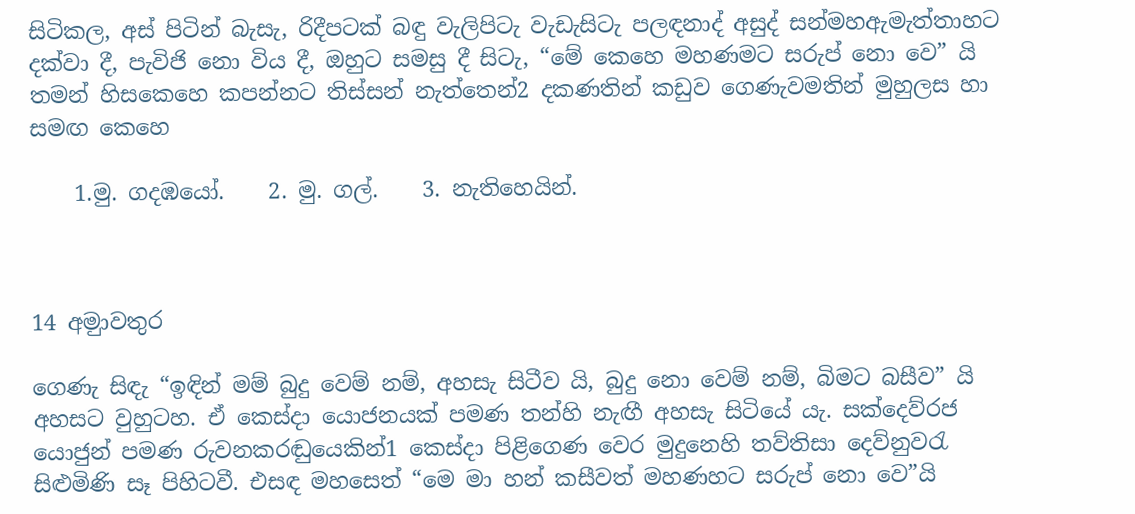සිටිකල, අස් පිටින් බැසැ, රිදීපටක් බඳු වැලිපිටැ වැඩැසිටැ පලඳනාද් අසුද් සන්මහඇමැත්තාහට දක්වා දී, පැවිජි නො විය දී, ඔහුට සමසු දී සිටැ, “මේ කෙහෙ මහණමට සරුප් නො වෙ” යි තමන් හිසකෙහෙ කපන්නට තිස්සන් නැත්තෙන්2 දකණතින් කඩුව ගෙණැවමතින් මුහුලස හා සමඟ කෙහෙ

    1.මු. ගදඹයෝ.    2. මු. ගල්.    3. නැතිහෙයින්.



14 අම‍ුාවතුර

ගෙණැ සිඳැ “ඉඳින් මම් බුදු වෙම් නම්, අහසැ සිටීව යි, බුදු නො වෙම් නම්, බිමට බසීව” යි අහසට වුහුටහ. ඒ කෙස්දා යොජනයක් පමණ තන්හි නැඟී අහසැ සිටියේ යැ. සක්දෙව්රජ යොජුන් පමණ රුවනකරඬුයෙකින්1 කෙස්දා පිළිගෙණ වෙර මුදුනෙහි තව්තිසා දෙව්නුවරැ සිළුමිණි සෑ පිහිටවී. එසඳ මහසෙත් “මෙ මා හන් කසීවත් මහණහට සරුප් නො වෙ”යි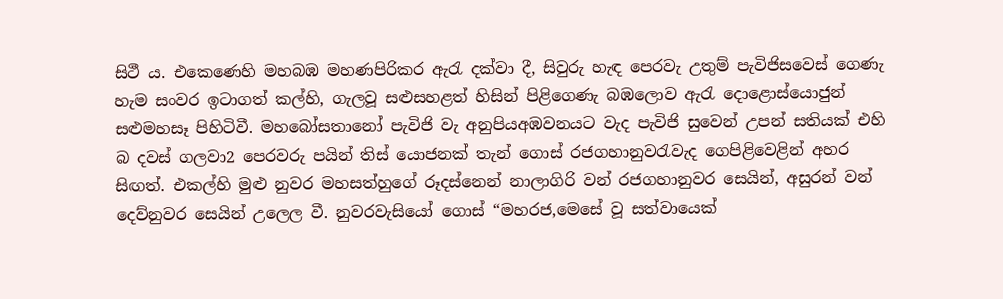සිථී ය. එකෙ‍ණෙහි මහබඹ මහණපිරිකර ඇරැ දක්වා දී, සිවුරු හැඳ පෙරවැ උතුම් පැවිජිසවෙස් ගෙණැ හැම සංවර ඉටාගත් කල්හි, ගැලවූ සළුසහළත් හිසින් පිළිගෙණැ බඹලොව ඇරැ දොළොස්යොජුන් සළුමහසෑ පිහිටිවී. මහබෝසතානෝ පැවිජි වැ අනුපියඅඹවනයට වැද පැවිජි සුවෙන් උපන් සතියක් එහි බ දවස් ගලවා2 පෙරවරු පයින් තිස් යොජනක් තැන් ගොස් රජගහානුවරැවැද ගෙපිළිවෙළින් අහර සිඟත්. එකල්හි මුළු නුවර මහසත්හුගේ රූදස්නෙන් නාලාගිරි වන් රජගහානුවර සෙයින්, අසුරන් වන් දෙව්නුවර සෙයින් උලෙල වී. නුවරවැසියෝ ගොස් “මහරජ,මෙසේ වූ සත්වායෙක්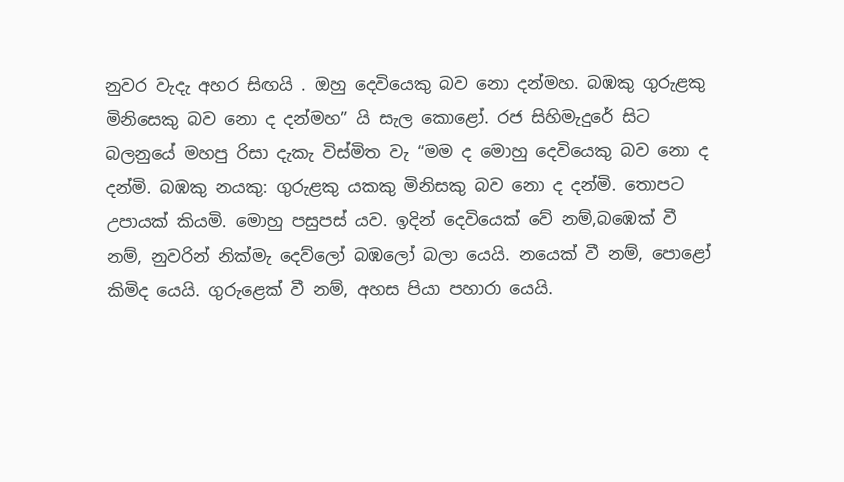නුවර වැදැ අහර සිඟයි . ඔහු දෙවියෙකු බව නො දන්මහ. බඹකු ගුරුළකු මිනිසෙකු බව නො ද දන්මහ” යි සැල කොළෝ. රජ සිහිමැදුරේ සිට බලනු‍යේ මහපු රිසා දැකැ විස්මිත වැ “මම ද මොහු දෙවියෙකු බව නො ද දන්මි. බඹකු නයකු: ගුරුළකු යකකු මිනිසකු බව නො ද දන්මි. තොපට උපායක් කියමි. මොහු පසුපස් යව. ඉදින් දෙවියෙක් වේ නම්,බඹෙක් වී නම්, නුවරින් නික්මැ දෙව්ලෝ බඹලෝ බලා යෙයි. නයෙක් වී නම්, පොළෝ කිමිද යෙයි. ගුරුළෙක් වී නම්, අහස පියා පහාරා යෙයි.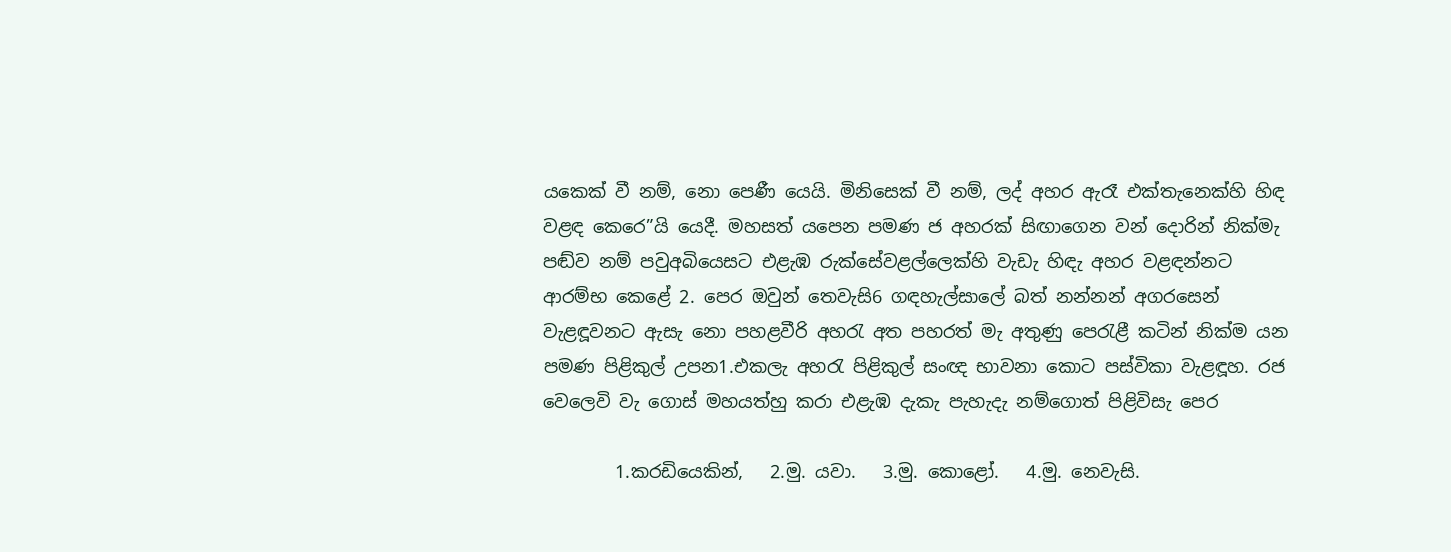යකෙක් වී නම්, නො‍ පෙණී යෙයි. මිනිසෙක් වී නම්, ලද් අහර ඇරෑ එක්තැනෙක්හි හිඳ වළඳ කෙරෙ”යි යෙදී. මහසත් ය‍පෙන පමණ ජ අහරක් සිඟාගෙන වන් දොරින් නික්මැ පඬ්ව නම් පවුඅබියෙසට එළැඹ රුක්සේවළල්ලෙක්හි වැඩැ හිඳැ අහර වළඳන්නට ආරම්භ කෙළේ 2. පෙර ඔවුන් තෙවැසි6 ගඳහැල්සාලේ බත් නන්නන් අගරසෙන් වැළඳූවනට ඇසැ නො පහළවීරි අහරැ අත පහරත් මැ අතුණු පෙරැළී කටින් නික්ම යන පමණ පිළිකුල් උපන1.එකලැ අහරැ පිළිකුල් සංඥ භාවන‍ා කොට පස්විකා වැළඳූහ. රජ වෙලෙවි වැ ගොස් මහයත්හු කරා එළැඹ දැකැ පැහැදැ නම්ගොත් පිළිවිසැ පෙර

        1.කරඩියෙකින්,   2.මු. යවා.   3.මු. කොළෝ.   4.මු. නෙවැසි.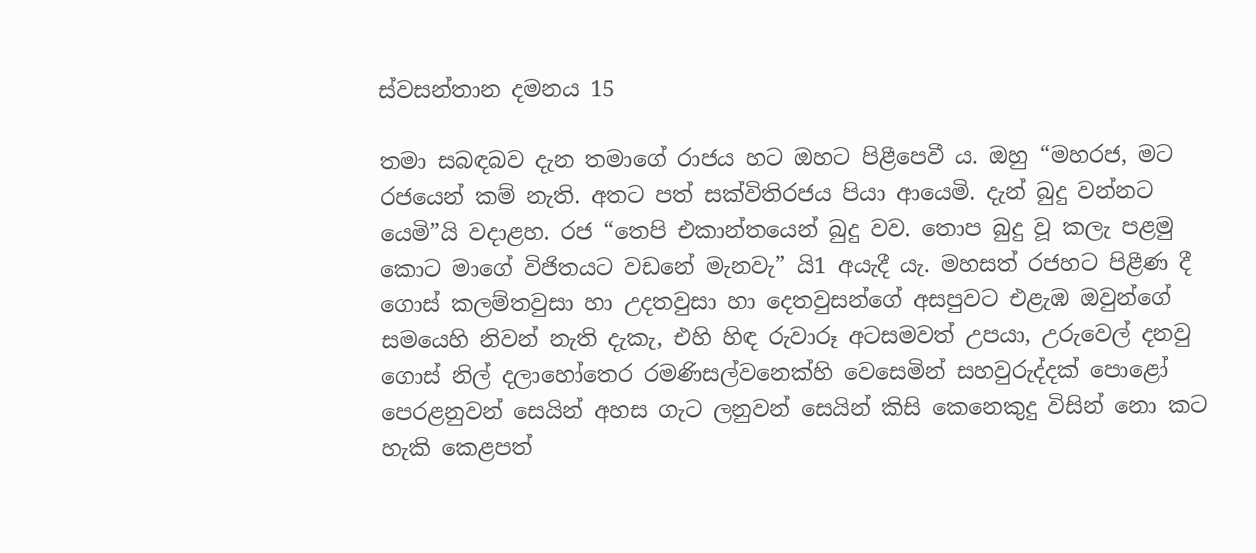ස්වසන්තා‍න දමනය 15

තමා සබඳබව දැන තමාගේ රාජය හට ඔහට පිළීපෙවී ය. ඔහු “මහරජ, මට රජයෙන් කම් නැති. අතට පත් සක්විතිරජය පි‍යා ආයෙමි. දැන් බුදු වන්නට යෙමි”යි වදාළහ. රජ “තෙපි එකාන්තයෙන් බුදු වව. තොප බුදු වූ කලැ පළමු කොට මාගේ විජිතයට වඩනේ මැනවැ” යි1 අයැදී යැ. මහසත් රජහට පිළීණ දී ගොස් කලම්තවුසා හා උදතවුසා හා දෙතවුසන්ගේ අසපුවට එළැඹ ඔවුන්ගේ සමයෙහි නිවන් නැති දැකැ, එහි හිඳ රුවාරූ අටසමවත් උපයා, උරුවෙල් දනවු ගොස් නිල් දලාහෝතෙර රමණිසල්වනෙක්හි වෙසෙමින් සහවුරුද්දක් පොළෝ පෙරළනුවන් සෙයින් අහස ගැට ලනුවන් සෙයින් කිසි කෙනෙ‍කුදු විසින් නො කට හැකි කෙළපත්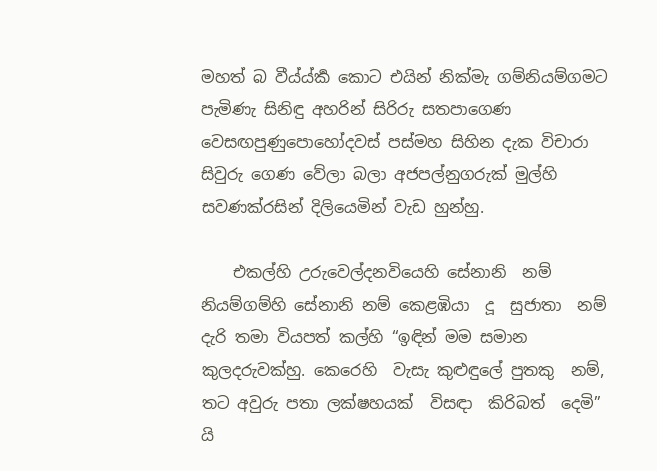මහත් බ වීය්ය්කර්‍ කොට එයින් නික්මැ ගම්නියම්ගමට පැමිණැ සිනිඳු අහරින් සිරිරු සතපාගෙණ වෙසඟපුණුපො‍හෝදවස් පස්මහ සිහින දැක විචාරා සිවුරු ගෙණ ‍වේලා බලා අජපල්නුගරුක් මුල්හි සවණක්රසින් දිලියෙමින් වැඩ හුන්හු.

    එකල්හි උරුවෙල්දනවියෙහි සේනානි  නම් නියම්ගම්හි සේනානි නම් කෙළඹියා  දූ  සුජාතා  නම් දැරි තමා වියපත් කල්හි “ඉඳින් මම සමාන කුලදරුවක්හු. කෙරෙහි  වැසැ කුළුඳුලේ පුතකු  නම්, තට අවුරු පතා ලක්ෂහයක්  විසඳා  කිරිබත්  දෙමි” යි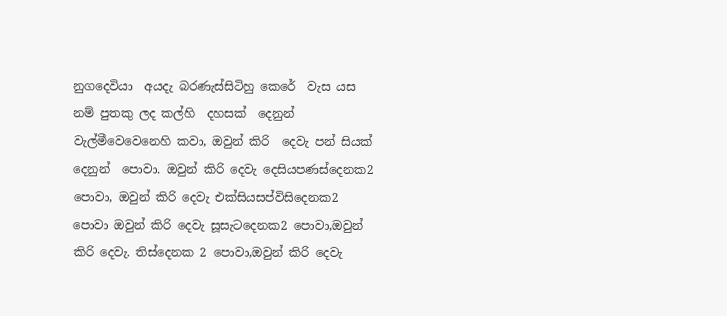නුගදෙවියා  අයදැ බරණැස්සිටිහු කෙරේ  වැස යස නම් පුතකු ලද කල්හි  දහසක්  දෙනුන්  වැල්මීවෙවෙනෙහි කවා, ඔවුන් කිරි  දෙවැ පන් සියක් දෙනුන්  පොවා. ඔවුන් කිරි දෙවැ දෙසියපණස්දෙනක2 පොවා, ඔවුන් කිරි දෙවැ එක්සියසප්විසිදෙනක2 පොවා ඔවුන් කිරි දෙවැ සූසැටදෙනක2 පොවා,ඔවුන් කිරි දෙවැ. තිස්දෙනක 2 පොවා,ඔවුන් කිරි දෙවැ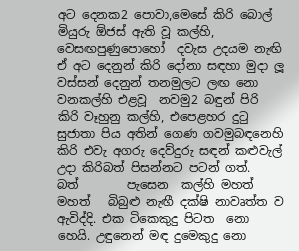අට දෙනක2 පොවා,මෙසේ කිරි බොල් මියුරු ඕජස් ඇති වූ කල්හි, වෙසඟපුණුපොහෝ  දවැස උදයම නැඟි ඒ ‍අට දෙනුන් කිරි දෝනා සඳහා මුදා ලූ වස්සන් දෙනුන් තනමුලට ලඟ නො වනකල්හි එළවූ  නවමු2 බඳුන් පිරි කිරි වෑහුනු කල්හි, එපෙළහර දුටු  සුජාතා පිය අතින් ගෙණ ගවමුබඳනෙහි කිරි එවැ අගරු දෙව්දුරු සඳන් කළුවැල් උදා කිරිබත් පිසන්නට පටන් ගත්.  බත්        පැසෙන  කල්හි මහත් මහත්   බිබුළු නැඟී දක්ෂි නාවෘත්ත ව ඇවිද්දි. එක ටිකෙකුදු පිටත  නො හෙයි. උඳුනෙන් මඳ දුමෙකුදු නො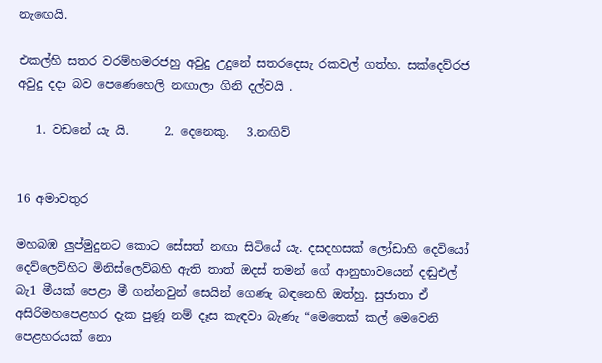නැඟෙයි.

එකල්හි සතර වරම්හමරජහු අවුදු උදුනේ සතරදෙසැ රකවල් ගත්හ. සක්දෙව්රජ අවුදු දදා බව පෙණෙහෙලි නඟාලා ගිනි දල්වයි .

   1. වඩනේ යැ යි.      2. දෙනෙකු.   3.නඟිව්


16 අමාවතුර

මහබඹ ලුප්මුදුනට කොට සේසත් නඟා සිටියේ යැ. දසදහසක් ලෝඩාහි දෙවියෝ දෙව්ලෙව්හිට මිනිස්ලෙව්බහි ඇති තාත් ඔදස් තමන් ගේ ආනුභාවයෙන් දඬුඑල් බැ1 මීයක් පෙළා මී ගන්නවුන් සෙයින් ගෙණැ බඳනෙහි ඔත්හු. සුජාතා ඒ අසිරිමහපෙළහර දැක පුණූ නම් දෑස කැඳවා බැණැ “මෙතෙක් කල් මෙවෙනි පෙළහරයක් නො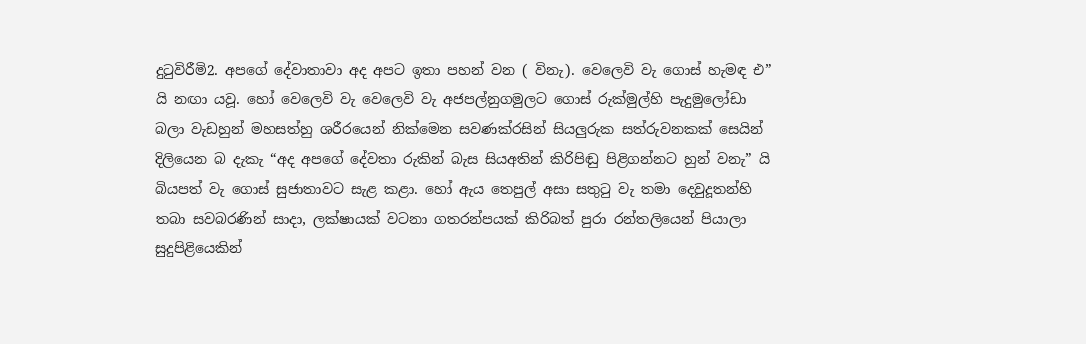දුටුවිරීමි2. අපගේ දේවාතාවා අද අප‍ට ඉතා පහන් වන ( විනැ). වෙලෙවි වැ ගොස් හැමඳ එ” යි නඟා යවූ. හෝ වෙලෙවි වැ වෙලෙවි වැ අජපල්නුගමුලට ගොස් රුක්මුල්හි පැදුමුලෝඩා බලා වැඩහුන් මහසත්හු ශරීරයෙන් නික්මෙන සවණක්රසින් සියලුරුක සත්රුවනකක් සෙයින් දිලියෙන බ දැකැ “අද අපගේ දේවතා රුකින් බැස සියඅතින් කිරිපිඬු පිළිගන්නට හුන් වනැ” යි බියපත් වැ ගොස් සුජාතාවට සැළ කළා. හෝ ඇය තෙපුල් අසා සතුටු වැ තමා දෙවුදූතන්හි තබා සවබරණින් සාදා, ලක්ෂායක් වටනා ගතරන්පයක් කිරිබත් පුරා රන්තලියෙන් පියාලා සුදුපිළියෙකින්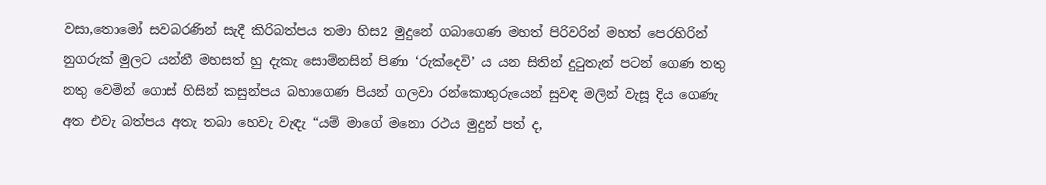වසා,තොමෝ සවබරණින් සැදී කිරිබත්පය තමා හිස2 මුදුනේ ගබාගෙණ මහත් පිරිවරින් මහත් පෙරහිරින් නුගරුක් මුලට යන්නී මහසත් හු දැකැ සොම්නසින් පිණා ‘රුක්දෙවි’ ය යන සිතින් දුටුතැන් පටන් ගෙණ තතු නතු වෙමින් ගොස් හිසින් කසුන්පය බහාගෙණ පියන් ගලවා රන්කෙ‍ාතුරුයෙන් සුවඳ මලින් වැසූ දිය ගෙණැ අත එවැ බත්පය අතැ තබා හෙවැ වැඳැ “යම් මාගේ මනො රථය මුදුන් පත් ද,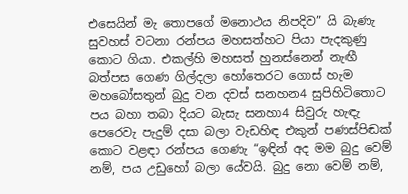එසෙයින් මැ තොපගේ මනොථය නිපදිව” යි බැණැ සුවහස් වටනා‍ රන්පය මහසත්හට පියා පැදකුණු කොට ගියා. එකල්හි මහසත් හුනස්නෙන් නැඟී බත්පස ගෙණ ගිල්දලා හෝතෙරට ‍ගොස් හැම මහබෝසතුන් බුදු වන දවස් සනහන4 සුපිහිටිතොට පය බහා තබා දියට බැසැ සනහා4 සිවුරු හැඳැ පෙරෙවැ පැදුම් දසා බලා වැඩහිඳ එකුන් පණස්පිඬක් කොට වළඳා රන්පය ගෙණැ “ඉඳින් අද මම බුදු වෙම් නම්, පය උඩුහෝ බලා යේවයි. බුදු නො වෙම් නම්,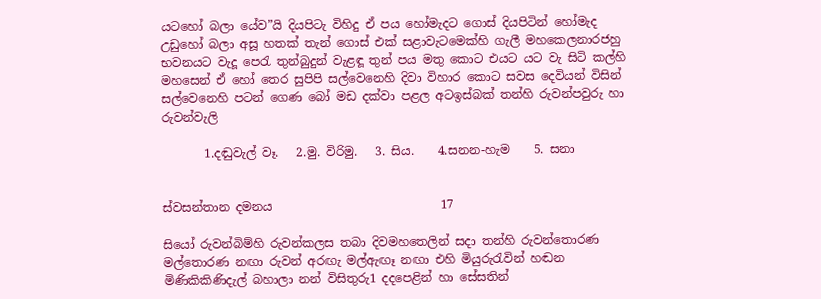යටහෝ බලා යේව”යි දියපිටැ විහිදු ඒ පය හෝමැදට ගොස් දියපිටින් හෝමැද උඩුහෝ බලා අසූ හතක් තැන් ගොස් එක් සළාවැටමෙක්හි ගැලී මහකෙලනාරජහු භවනයට වැදූ පෙරැ තුන්බුදුන් වැළඳූ තුන් පය මතු කොට එයට යට වැ සිටි කල්හි මහසෙන් ඒ හෝ තෙර සුපිපි සල්වෙනෙහි දිවා විහාර කොට සවස දෙවියන් විසින් සල්වෙනෙහි පටන් ගෙණ බෝ මඩ දක්වා පළල ‍අටඉස්බක් තන්හි රුවන්පවුරු හා රුවන්වැලි

       1.දඬුවැල් වෑ.   2.මු. විරිමු.   3. සිය.    4.සනන-හැම    5. සනා


ස්වසන්තාන දමනය                            17

සියෝ රුවන්බිම්හි රුවන්කලස තබා දිවමහතෙලින් සදා තන්හි රුවන්තොරණ මල්තොරණ නඟා රුවන් අරඟැ මල්ඇඟෑ නඟා එහි මියුරුරැවින් හඬන මිණිකිකිණිදැල් බහාලා නන් විසිතුරු1 දදපෙළින් හා සේසතින්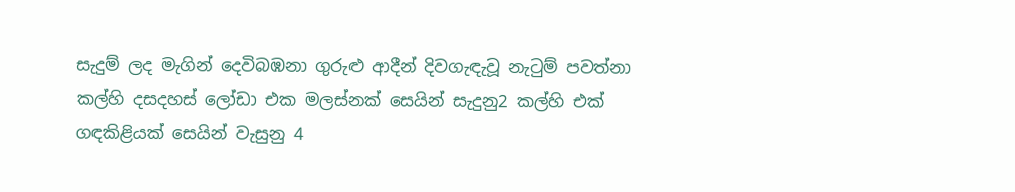සැදුම් ලද මැගින් දෙවිබඹනා ගුරුළු ආදීන් දිවගැඳැවූ නැටුම් පවත්නා කල්හි දසදහස් ලෝඩා එක මලස්නක් සෙයින් සැදුනු2 කල්හි එක් ගඳකිළියක් සෙයින් වැසුනු 4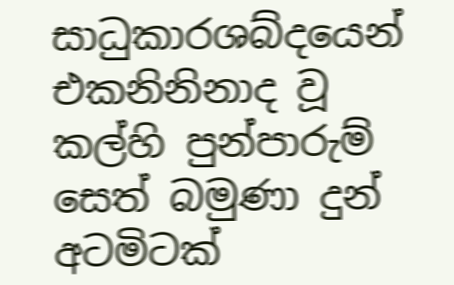සාධුකාරශබ්දයෙන් එකනිනිනාද වූ කල්හි පුන්පාරුම් සෙත් බමුණා දුන් අ‍ටමිටක්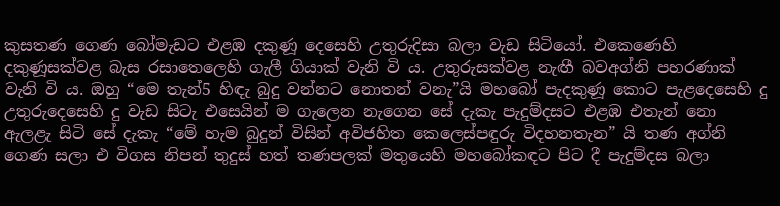කුසතණ ගෙණ බෝමැඩට එළඹ දකුණූ දෙසෙහි උතුරුදිසා බලා වැඩ සිටියෝ. එකෙණෙහි දකුණූසක්වළ බැස රසාතෙලෙහි ගැලී ගියාක් වැනි වි ය. උතුරුසක්වළ නැඟී බවඅග්නි පහරණාක් වැනි වි ය. ඔහු “මෙ තැන්5 හිඳැ බුදු වන්නට නොතන් වනැ”යි මහබෝ පැදකුණූ කොට පැළදෙසෙ‍හි දු උතුරුදෙසෙහි දු වැඩ සිටැ එසෙයින් ම ගැලෙන නැගෙන සේ දැකැ පැදුම්දසට එළඹ එතැන් නො‍ ඇලළැ සිටි සේ දැකැ “මේ හැම බුදුන් විසින් අවිජහිත කෙලෙ‍ස්පඳුරු විදහනතැන” යි තණ අග්නි ගෙණ සලා එ විගස නිපන් තුදුස් හත් තණපලක් මතුයෙහි මහබෝකඳට පිට දී පැදුම්දස බලා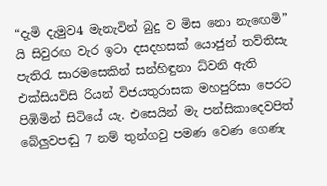“දැමි දැමුව4 මැනැවින් බුදු ව මිස නො නැ‍ඟෙමි” යි සිවුරඟ වැර ඉටා දසදහසක් යොජුන් තව්තිසැ පැතිරැ සාරමසෙකින් සන්හිඳුනා ධ්වනි ඇති එක්සියවිසි රියන් විජයතුරාසක මහපුරිසා පෙරට පිඹිමින් සිටියේ යැ. එසෙයින් මැ පන්සිකාදෙවපිත් බේලුවපඬු 7 නම් තුන්ගවු පමණ වෙණ ගෙණැ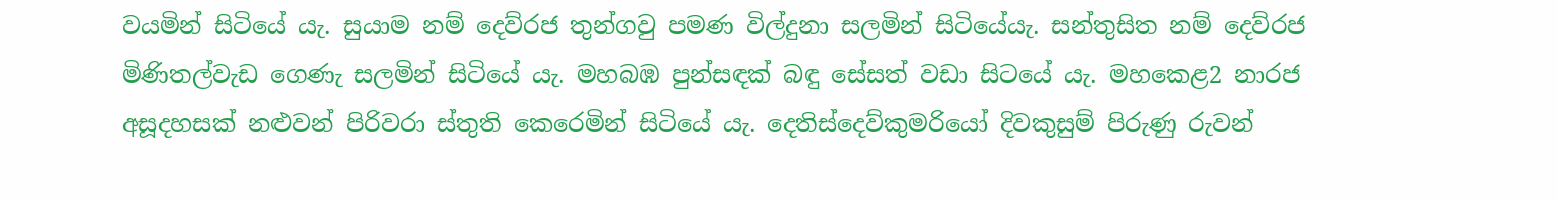වයමින් සිටියේ යැ. සුයාම නම් දෙව්රජ තුන්ගවු පමණ විල්දුනා සලමින් සිටියේයැ. සන්තුසිත නම් දෙව්රජ මිණිතල්වැඩ ගෙණැ සලමින් සිටියේ යැ. මහබඹ පුන්සඳක් බඳු සේසත් වඩා සිටයේ යැ. මහකෙළ2 නාරජ අසූදහසක් නළුවන් පිරිවරා ස්තුති කෙරෙමින් සිටියේ යැ. දෙතිස්දෙව්කුමරියෝ දිවකුසුම් පිරුණු රුවන්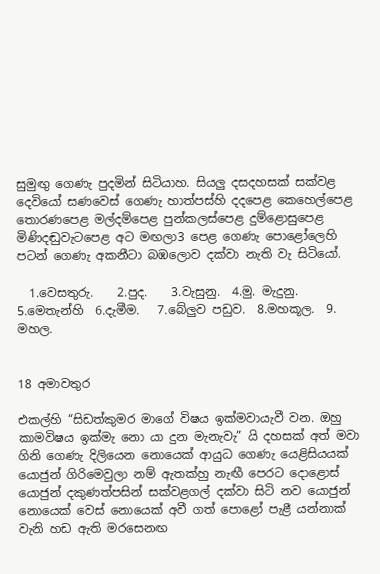සුමුඟු ගෙණැ පුදමින් සිටියාහ. සියලු දසදහසක් සක්වළ දෙවියෝ සණවෙස් ගෙණැ හාත්පස්හි දදපෙළ කෙහෙල්පෙළ තොරණපෙළ මල්දම්පෙළ පුන්කලස්පෙළ දුම්ළොසුපෙළ මිණිදඬුවැට‍පෙළ අට මඟලා3 පෙළ ගෙණැ පොළෝ‍ලෙහි පටන් ගෙණැ අකනීටා බඹලොව දක්වා නැති වැ සිටියෝ.

  1.වෙසතුරු.    2.පුද.    3.වැසුනු.  4.මු. මැදුනු.   5.මෙතැන්හි  6.දැමීම.   7.බේලුව පඩුව.  8.මහකූල.  9. මහල.


18 අමාවතුර

එකල්හි “සිඩත්කුමර ම‍ාගේ විෂය ඉක්මවායැවී වන. ඔහු කාමවිෂය ඉක්මැ නො යා‍ දුන මැනැවැ” යි දහසක් අත් මවා ගිනි ගෙණැ දිලියෙන නොයෙක් ආයුධ ගෙණැ යෙළිසියයක් යොජුන් ගිරිමෙවුලා නම් ඇතක්හු නැඟී පෙරට දොළොස් යොජුන් දකුණත්පසින් සක්වළගල් දක්වා සිටි නව යොජුන් නොයෙක් වෙස් නොයෙක් අවී ගත් පොළෝ පැළී යන්නාක් වැනි හඩ ඇති මරසෙනඟ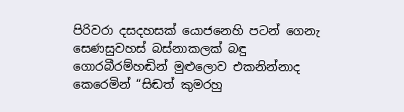පිරිවරා දසදහසක් යොජනෙහි පටන් ගෙනැ සෙණසුවහස් බස්නාකලක් බඳු ගොරබීරම්හඬින් මුළුලොව එකනින්නාද කෙරෙමින් “සිඬත් කුමරහු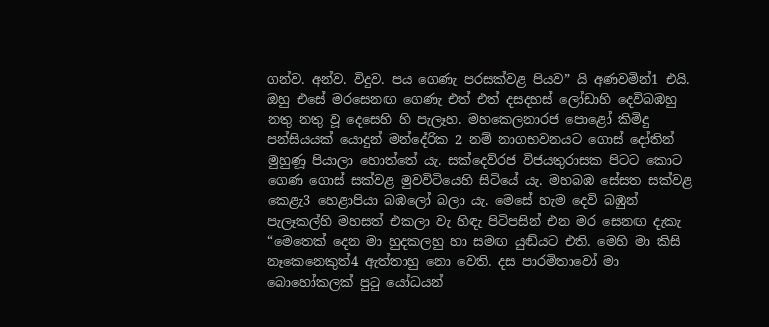ගන්ව. අන්ව. විදුව. පය ගෙණැ පරසක්වළ පියව” යි අණවමින්1 එයි. ඔහු එසේ මරසෙනඟ ගෙණැ එත් එත් දසදහස් ලෝඩාහි දෙවිබඹහු නතු නතු වූ දෙසෙහි හි පැලෑහ. මහකෙලනාරජ පොළෝ කිමිදු පන්සියයක් යොදුන් මන්දේරික 2 නම් නාගභවනයට ගොස් දෝතින් මුහුණූ පියා‍ලා හොත්තේ යැ. සක්දෙව්රජ විජයතුරාසක පිටට කොට ගෙණ ගොස් සක්වළ මුවවිටියෙහි සිටියේ යැ. මහබඹ සේසත ‍සක්වළ කෙළැ3 හෙළාපියා බඹලෝ බලා යැ. මෙසේ හැම දෙවි බඹුන් පැලෑකල්හි මහසත් එකලා වැ හිඳැ පිටිපසින් එන මර සෙනඟ දැකැ “මෙතෙක් දෙන මා හුදකලහු හා සම‍ඟ යුඬ්යට එති. මෙහි මා කිසි නෑකෙනෙකුත්4 ඇත්තාහු නො වෙති. දස පාරමිතාවෝ මා බොහෝකලක් පුටු යෝධයන්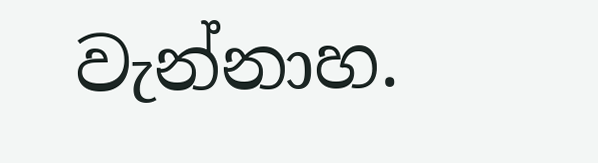වැන්නාහ.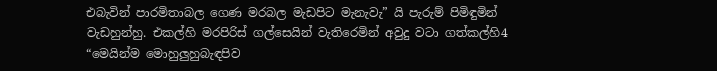එබැවින් පාරමිතාබල ගෙණ මරබල මැඩපිට මැනැවැ” යි පැරුම් පිමිඳුමින් වැඩහුන්හු. එකල්හි මරපිරිස් ගල්සෙයින් වැතිරෙමින් අවුදු වටා ගත්කල්හි4 “මෙයින්ම මෙ‍ාහුලුහුබැඳපිව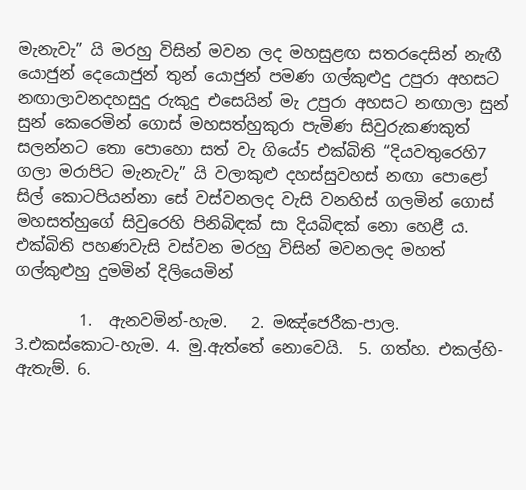මැනැවැ” යි මරහු විසින් මවන ලද මහසුළඟ සතරදෙසින් නැඟී යොජුන් දෙයොජුන් තුන් යොජුන් පමණ ගල්කුළුදු උපුරා අහසට නඟාලාවනදහසුදු රුකුදු එසෙයින් මැ උපුරා අහසට නඟාලා සුන් සුන් කෙරෙමින් ගොස් මහසත්හුකුරා පැමිණ සිවුරුකණකුත් සලන්නට තො පොහො සත් වැ ගියේ5 එක්බිති “දියවතුරෙහි7 ගලා මරාපිට මැනැවැ” යි වලාකුළු දහස්සුවහස් නඟා පොළෝ සිල් කොටපියන්න‍ා සේ වස්වනලද වැසි වනහිස් ගලමින් ගොස් මහසත්හුගේ සිවුරෙහි පිනිබිඳක් සා දියබිඳක් නො හෙළී ය. එක්බිති පහණවැසි වස්වන මරහු විසින් මවනලද මහත් ගල්කුළුහු දුමමින් දිලියෙමින්

        1.  ඇනවමින්-හැම.   2. මඤ්ජෙරීක-පාල.  3.එකස්කොට-හැම. 4. මු.ඇත්තේ නොවෙයි.  5. ගත්හ. එකල්හි-ඇතැම්. 6.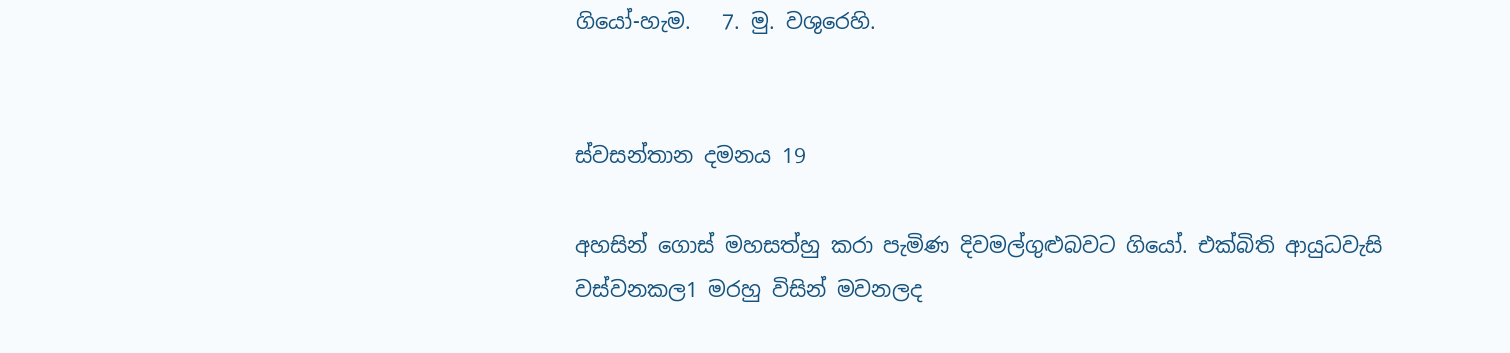ගියෝ-හැම.   7. මු. වශුරෙහි.


ස්වසන්තාන දමනය 19

අහසින් ගොස් මහසත්හු කරා පැමිණ දිවමල්ගුළුබවට ගියෝ. එක්බිති ආයුධවැසි වස්වනකල1 මරහු විසින් මවනලද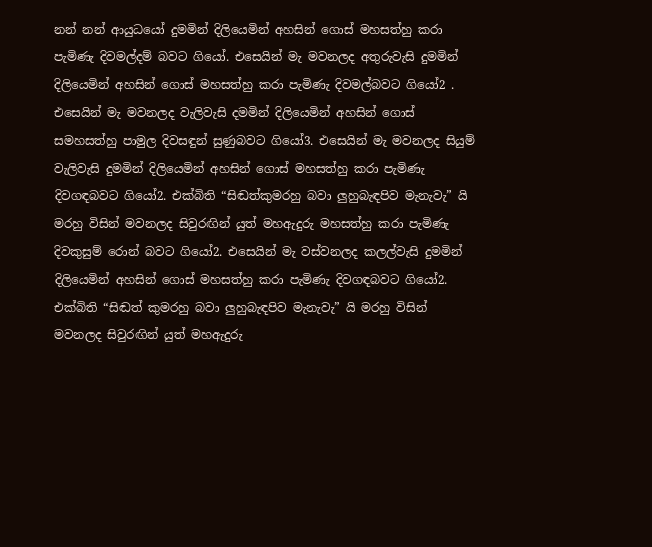නන් නන් ආයුධයෝ දුමමින් දිලියෙමින් අහසින් ගොස් මහසත්හු කරා පැමිණැ දිවමල්දම් බවට ගියෝ. එසෙයින් මැ මවනලද අතුරුවැසි දුමමින් දිලියෙමින් අහසින් ගොස් මහසත්හු කරා පැමිණැ දිවමල්බවට ගියෝ2 . එසෙයින් මැ මවනලද වැලිවැසි දමමින් දිලියෙමින් අහසින් ගොස් සමහසත්හු පාමුල දිවසඳුන් සුණුබව‍ට ගියෝ3. එසෙයින් මැ මවනලද සියුම් වැලිවැසි දුමමින් දිලියෙමින් අහසින් ගොස් මහසත්හු කරා පැමිණැ දිවගඳබවට ගියෝ2. එක්බිති “සිඬත්කුමරහු බවා ලුහුබැඳපිව මැනැවැ” යි මරහු විසින් මවනලද සිවුරඟින් යුත් මහඇදුරු මහසත්හු කරා පැමිණැ දිවකුසුම් රොන් බවට ගියෝ2. එසෙයින් මැ වස්වනලද කලල්වැසි දුමමින් දිලියෙමින් අහසින් ගොස් මහසත්හු කරා පැමිණැ දිවගඳබවට ගියෝ2. එක්බිති “සිඬත් කුමරහු බවා ලුහුබැඳපිව මැනැවැ” යි මරහු විසින් මවනලද සිවුරඟින් යුත් මහඇදුරු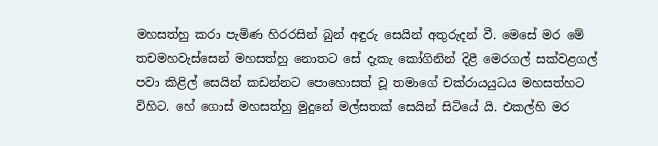මහසත්හු කරා පැමිණ හිරරසින් බුන් අඳුරු සෙයින් අතුරුදන් වී. මෙසේ මර මේ තචමහවැස්සෙන් මහසත්හු නොතට සේ දැකැ කෝගිනින් දිළී මෙරගල් සක්වළගල් පවා කිළිල් සෙයින් කඩන්නට පොහොසත් වූ තමාගේ චක්රායයුධය මහසත්හට විහිට. හේ ගොස් මහසත්හු මුදුනේ මල්සතක් සෙයින් සිටියේ යි. එකල්හි මර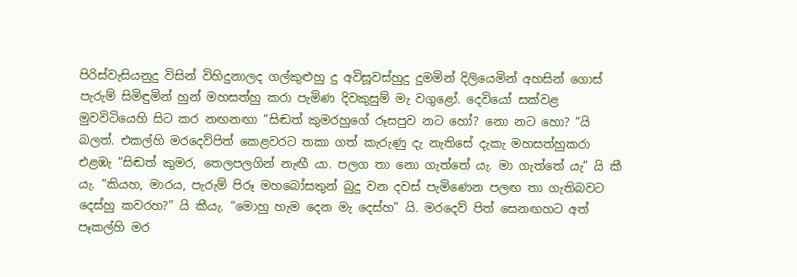පිරිස්වැසියනුදු විසින් විහිදුනාලද ගල්කුළුහු දු අවිසූවස්හුදු දුමමින් දිලියෙමින් අහසින් ගොස් පැරුම් සිමිඳුමින් හුන් මහසත්හු කරා පැමිණ දිවකුසුම් මැ වගුළෝ. දෙවියෝ සක්වළ මුවවිටියෙහි සිට කර නඟනඟා “සිඬත් කුමරහුගේ රූසපුව නට හෝ? නො නට හො? “යි බලත්. එකල්හි මරදෙව්පිත් කෙළවරට තකා ගත් කැරුණු දැ නැතිසේ දැකැ මහසත්හුකරා එළඹැ “සිඬත් කුමර, තෙලපලගින් නැඟී යා. පලග තා නො ගැත්තේ යැ. මා ගැත්තේ යැ” යි කී යැ. “කියහ, මාරය, පැරුම් පිරූ මහබෝසතුන් බුදු වන දවස් පැමිණෙන පලඟ තා ගැතිබවට දෙස්හු කවරහ?” යි කීයැ. “මොහු හැම දෙන මැ දෙස්හ” යි. මරදෙව් පිත් සෙනඟහට අත් පෑකල්හි මර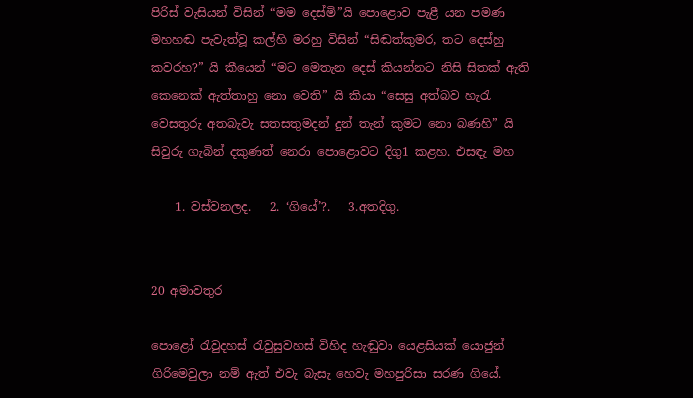පිරිස් වැසියන් විසින් “මම දෙස්මි”යි පොළොව ප‍ැළී යන පමණ මහහඬ පැවැත්වූ කල්හි මරහු විසින් “සිඬත්කුමර, තට දෙස්හු කවරහ?” යි කීයෙන් “මට මෙතැන දෙස් කියන්නට නිසි සිතක් ඇති කෙනෙක් ඇත්තාහු නො වෙති” යි කියා “සෙසු අත්බව හැරැ වෙසතුරු අතබැවැ සතසතුමදන් දුන් තැන් කුමට නො බණහි” යි සිවුරු ගැබින් දකුණත් නෙරා පොළොවට දිගු1 කළහ. එසඳැ මහ

    1. වස්වනලද.   2. ‘ගියේ’?.   3.අතදිගු.


20 අමාවතුර

පොළෝ රැවුදහස් රැවුසුවහස් විහිද හැඬුවා යෙළසියක් යොජුන් ගිරිමෙවුලා නම් ඇත් එවැ බැසැ හෙවැ මහපුරිසා සරණ ගියේ.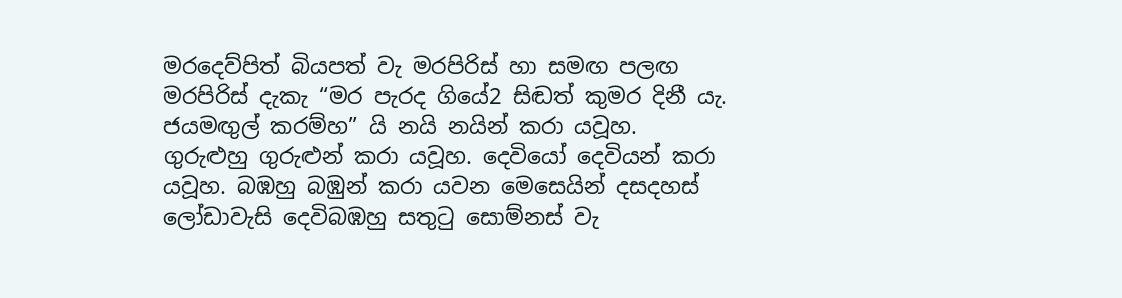මරදෙව්පිත් බියපත් වැ මරපිරිස් හා සමඟ පලඟ මරපිරිස් දැකැ “මර පැරද ගියේ2 සිඬත් කුමර දිනී යැ. ජයමඟුල් කරම්හ” යි නයි නයින් කරා යවූහ. ගුරුළුහු ගුරුළුන් කරා යවූහ. දෙවියෝ දෙවියන් කරා යවූහ. බඹහු බඹුන් කරා යවන මෙසෙයින් දසදහස් ලෝඩා‍වැසි දෙවිබඹහු සතුටු සොම්නස් වැ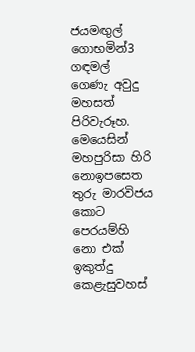ජයමඟුල් ගොභමින්3 ගඳමල් ගෙණැ අවුදු මහසත් පිරිවැරූහ. මෙයෙසින් මහපුරිසා හිරි නොඉපසෙත තුරු මාරවිජය කොට පෙරයම්හි නො එක් ඉකුත්දු කෙළැසුවහස්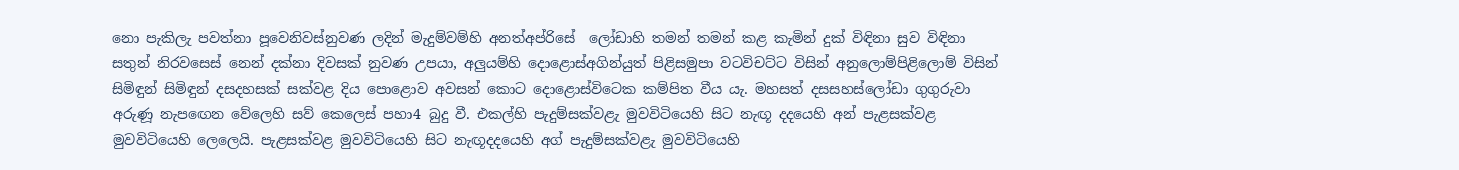නො පැකිලැ පවත්නා පූවෙනිවස්නුවණ ලදින් මැදුම්වම්හි අනත්අප්රිසේ ‍ ලෝඩාහි තමන් තමන් කළ කැමින් දුක් විඳිනා සුව විඳිනා සතුන් නිරවසෙස් නෙන් දක්නා දිවසක් නුවණ උපයා, අලුයම්හි දොළොස්අගින්යුත් පිළිසමුපා වටවිචට්ට විසින් අනුලොම්පිළිලොම් විසින් සිමිඳුන් සිමිඳුන් දසදහසක් සක්වළ දිය පොළොව අවසන් කොට දොළොස්විටෙක කම්පිත වීය යැ. මහසත් දසසහස්ලෝඩා ගුගුරුවා අරුණූ නැ‍පඟෙන වේලෙහි සව් කෙලෙස් පහා4 බුදු වී. එකල්හි පැදුම්සක්වළැ මුවවිටියෙහි සිට නැඟූ දදයෙහි අන් පැළසක්වළ මුවවිටියෙහි ලෙලෙයි. පැළසක්වළ මුවවිටියෙහි සිට නැඟූදදයෙහි අග් පැදුම්සක්වළැ මුවවිටියෙහි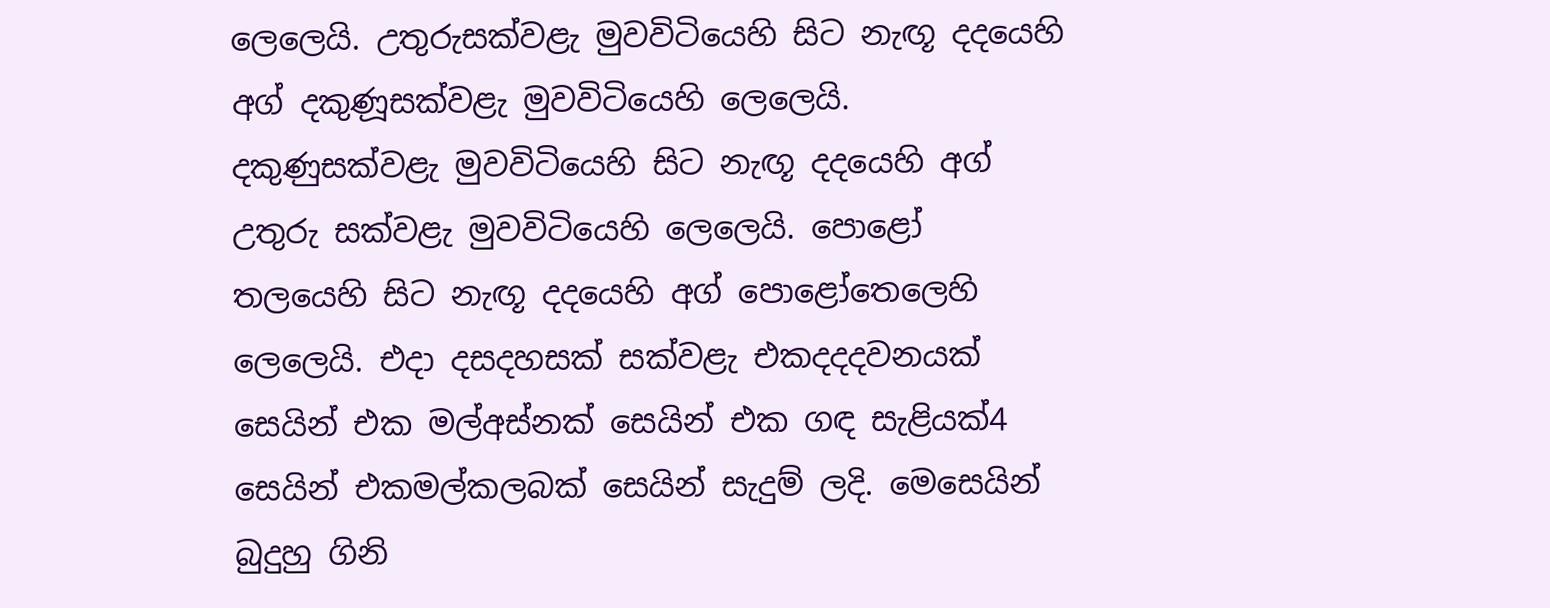ලෙලෙයි. උතුරුසක්වළැ මුවවිටියෙහි සිට නැඟූ දදයෙහි අග් දකුණූසක්වළැ මුවවිටියෙහි ලෙලෙයි. දකුණුසක්වළැ මුවවිටියෙහි සිට නැඟූ දදයෙහි අග් උතුරු සක්වළැ මුවවිටියෙහි ලෙලෙයි. පොළෝ තලයෙහි සිට නැඟූ දදයෙහි අග් පො‍ළෝතෙලෙහි ලෙලෙයි. එදා දසදහසක් සක්වළැ එකදදදවනයක් සෙයින් එක මල්අස්නක් සෙයින් එක ගඳ සැළියක්4 සෙයින් එකමල්කලබක් සෙයින් සැදුම් ලදි. මෙසෙයින් බුදුහු ගිනි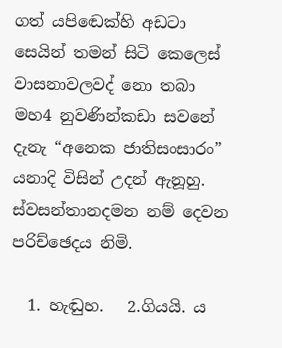ගත් යපි‍ඬෙක්හි අඩටා සෙයින් තමන් සිටි කෙලෙස් වාසනාවලවද් නො තබා මහ4 නුවණින්කඩා සවනේ දැනැ “අනෙක ජාතිසංසාරං” යනාදි විසින් උදන් ඇනූහු. ස්වසන්තානදමන නම් දෙවන පරිච්ඡෙදය නිමි.

  1. හැඬුහ.   2.ගියයි. ය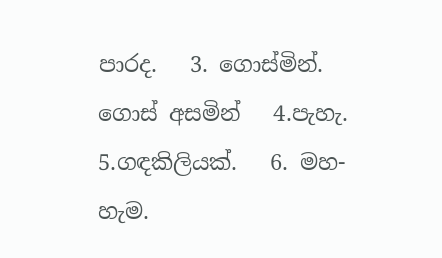පාරද.   3. ගොස්මින්.  ගොස් අසමින්   4.පැහැ.   5.ගඳකිලියක්.   6. මහ-හැම.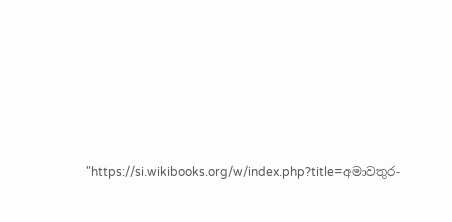"https://si.wikibooks.org/w/index.php?title=අමාවතුර-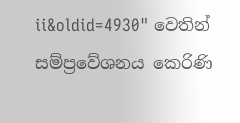ii&oldid=4930" වෙතින් සම්ප්‍රවේශනය කෙරිණි